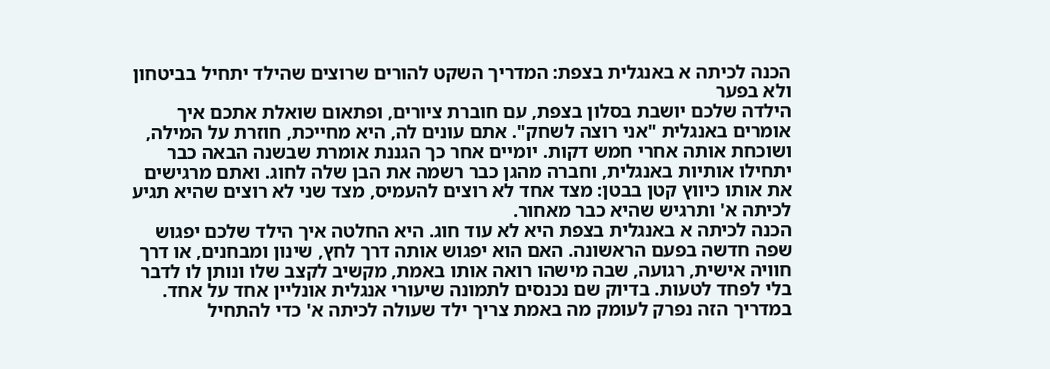הכנה לכיתה א באנגלית בצפת: המדריך השקט להורים שרוצים שהילד יתחיל בביטחון ולא בפער
הילדה שלכם יושבת בסלון בצפת, עם חוברת ציורים, ופתאום שואלת אתכם איך אומרים באנגלית "אני רוצה לשחק". אתם עונים לה, היא מחייכת, חוזרת על המילה, ושוכחת אותה אחרי חמש דקות. יומיים אחר כך הגננת אומרת שבשנה הבאה כבר יתחילו אותיות באנגלית, וחברה מהגן כבר רשמה את הבן שלה לחוג. ואתם מרגישים את אותו כיווץ קטן בבטן: מצד אחד לא רוצים להעמיס, מצד שני לא רוצים שהיא תגיע לכיתה א' ותרגיש שהיא כבר מאחור.
הכנה לכיתה א באנגלית בצפת היא לא עוד חוג. היא החלטה איך הילד שלכם יפגוש שפה חדשה בפעם הראשונה. האם הוא יפגוש אותה דרך לחץ, שינון ומבחנים, או דרך חוויה אישית, רגועה, שבה מישהו רואה אותו באמת, מקשיב לקצב שלו ונותן לו לדבר בלי לפחד לטעות. בדיוק שם נכנסים לתמונה שיעורי אנגלית אונליין אחד על אחד.
במדריך הזה נפרק לעומק מה באמת צריך ילד שעולה לכיתה א' כדי להתחיל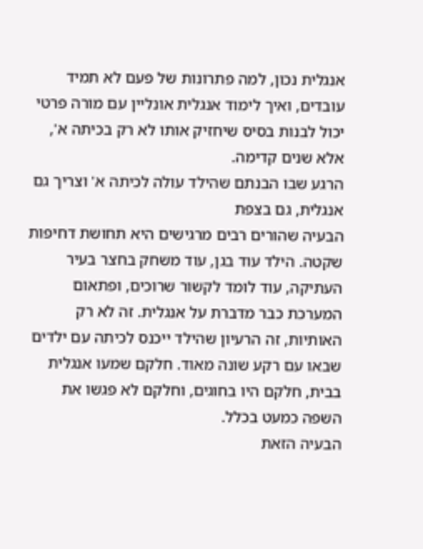אנגלית נכון, למה פתרונות של פעם לא תמיד עובדים, ואיך לימוד אנגלית אונליין עם מורה פרטי יכול לבנות בסיס שיחזיק אותו לא רק בכיתה א', אלא שנים קדימה.
הרגע שבו הבנתם שהילד עולה לכיתה א' וצריך גם אנגלית, גם בצפת
הבעיה שהורים רבים מרגישים היא תחושת דחיפות שקטה. הילד עוד בגן, עוד משחק בחצר בעיר העתיקה, עוד לומד לקשור שרוכים, ופתאום המערכת כבר מדברת על אנגלית. זה לא רק האותיות, זה הרעיון שהילד ייכנס לכיתה עם ילדים שבאו עם רקע שונה מאוד. חלקם שמעו אנגלית בבית, חלקם היו בחוגים, וחלקם לא פגשו את השפה כמעט בכלל.
הבעיה הזאת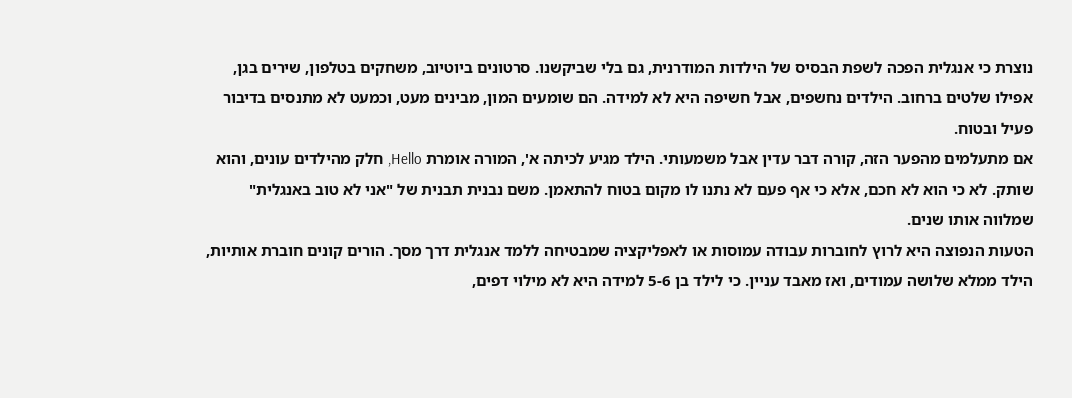נוצרת כי אנגלית הפכה לשפת הבסיס של הילדות המודרנית, גם בלי שביקשנו. סרטונים ביוטיוב, משחקים בטלפון, שירים בגן, אפילו שלטים ברחוב. הילדים נחשפים, אבל חשיפה היא לא למידה. הם שומעים המון, מבינים מעט, וכמעט לא מתנסים בדיבור פעיל ובטוח.
אם מתעלמים מהפער הזה, קורה דבר עדין אבל משמעותי. הילד מגיע לכיתה א', המורה אומרת Hello, חלק מהילדים עונים, והוא שותק. לא כי הוא לא חכם, אלא כי אף פעם לא נתנו לו מקום בטוח להתאמן. משם נבנית תבנית של "אני לא טוב באנגלית" שמלווה אותו שנים.
הטעות הנפוצה היא לרוץ לחוברות עבודה עמוסות או לאפליקציה שמבטיחה ללמד אנגלית דרך מסך. הורים קונים חוברת אותיות, הילד ממלא שלושה עמודים, ואז מאבד עניין. כי לילד בן 5-6 למידה היא לא מילוי דפים,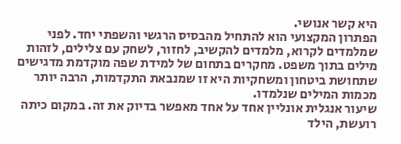היא קשר אנושי.
הפתרון המקצועי הוא להתחיל מהבסיס הרגשי והשפתי יחד. לפני שמלמדים לקרוא, מלמדים להקשיב, לחזור, לשחק עם צלילים, לזהות מילים בתוך משפט. מחקרים בתחום של למידת שפה מוקדמת מדגישים שתחושת ביטחון ומשחקיות היא זו שמנבאת התקדמות, הרבה יותר מכמות המילים שנלמדו.
שיעור אנגלית אונליין אחד על אחד מאפשר בדיוק את זה. במקום כיתה רועשת, הילד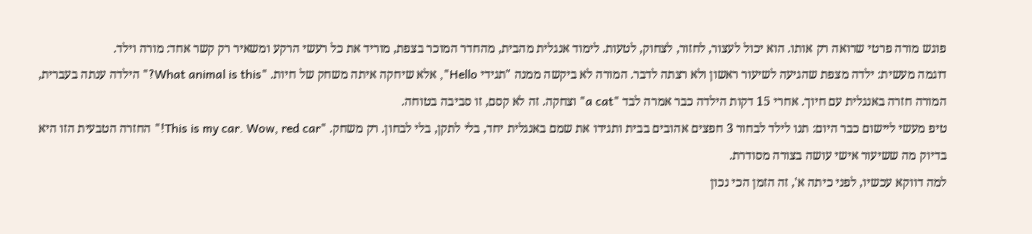פוגש מורה פרטי שרואה רק אותו. הוא יכול לעצור, לחזור, לצחוק, לטעות. לימוד אנגלית מהבית, מהחדר המוכר בצפת, מוריד את כל רעשי הרקע ומשאיר רק קשר אחד: מורה וילד.
דוגמה מעשית: ילדה מצפת שהגיעה לשיעור ראשון ולא רצתה לדבר. המורה לא ביקשה ממנה "תגידי Hello", אלא שיחקה איתה משחק של חיות. "What animal is this?" הילדה ענתה בעברית, המורה חזרה באנגלית עם חיוך. אחרי 15 דקות הילדה כבר אמרה לבד "a cat" וצחקה. זה לא קסם, זו סביבה בטוחה.
טיפ מעשי ליישום כבר היום: תנו לילד לבחור 3 חפצים אהובים בבית ותגידו את שמם באנגלית יחד, בלי לתקן, בלי לבחון. רק משחק. "This is my car. Wow, red car!" החזרה הטבעית הזו היא בדיוק מה ששיעור אישי עושה בצורה מסודרת.
למה דווקא עכשיו, לפני כיתה א', זה הזמן הכי נכון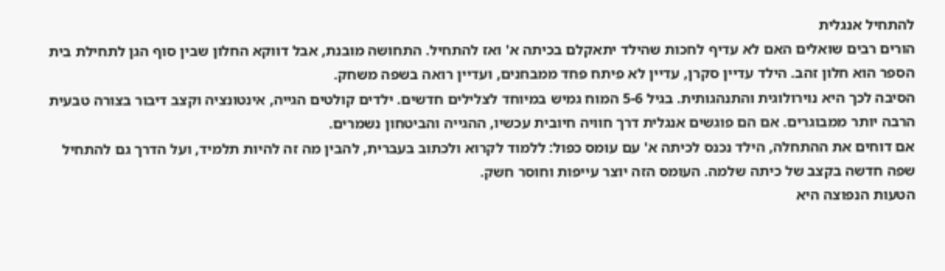להתחיל אנגלית
הורים רבים שואלים האם לא עדיף לחכות שהילד יתאקלם בכיתה א' ואז להתחיל. התחושה מובנת, אבל דווקא החלון שבין סוף הגן לתחילת בית הספר הוא חלון זהב. הילד עדיין סקרן, עדיין לא פיתח פחד ממבחנים, ועדיין רואה בשפה משחק.
הסיבה לכך היא נוירולוגית והתנהגותית. בגיל 5-6 המוח גמיש במיוחד לצלילים חדשים. ילדים קולטים הגייה, אינטונציה וקצב דיבור בצורה טבעית הרבה יותר ממבוגרים. אם הם פוגשים אנגלית דרך חוויה חיובית עכשיו, ההגייה והביטחון נשמרים.
אם דוחים את ההתחלה, הילד נכנס לכיתה א' עם עומס כפול: ללמוד לקרוא ולכתוב בעברית, להבין מה זה להיות תלמיד, ועל הדרך גם להתחיל שפה חדשה בקצב של כיתה שלמה. העומס הזה יוצר עייפות וחוסר חשק.
הטעות הנפוצה היא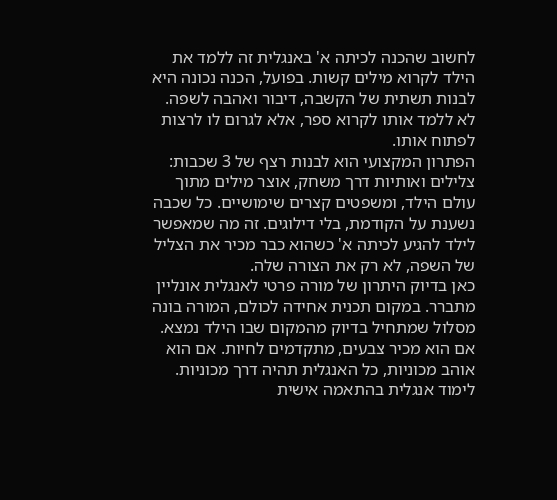לחשוב שהכנה לכיתה א' באנגלית זה ללמד את הילד לקרוא מילים קשות. בפועל, הכנה נכונה היא לבנות תשתית של הקשבה, דיבור ואהבה לשפה. לא ללמד אותו לקרוא ספר, אלא לגרום לו לרצות לפתוח אותו.
הפתרון המקצועי הוא לבנות רצף של 3 שכבות: צלילים ואותיות דרך משחק, אוצר מילים מתוך עולם הילד, ומשפטים קצרים שימושיים. כל שכבה נשענת על הקודמת, בלי דילוגים. זה מה שמאפשר לילד להגיע לכיתה א' כשהוא כבר מכיר את הצליל של השפה, לא רק את הצורה שלה.
כאן בדיוק היתרון של מורה פרטי לאנגלית אונליין מתברר. במקום תכנית אחידה לכולם, המורה בונה מסלול שמתחיל בדיוק מהמקום שבו הילד נמצא. אם הוא מכיר צבעים, מתקדמים לחיות. אם הוא אוהב מכוניות, כל האנגלית תהיה דרך מכוניות. לימוד אנגלית בהתאמה אישית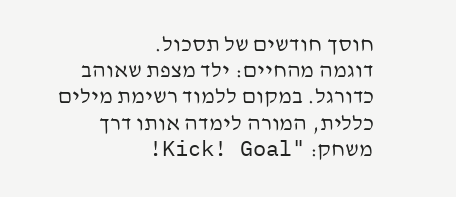חוסך חודשים של תסכול.
דוגמה מהחיים: ילד מצפת שאוהב כדורגל. במקום ללמוד רשימת מילים כללית, המורה לימדה אותו דרך משחק: "Kick! Goal!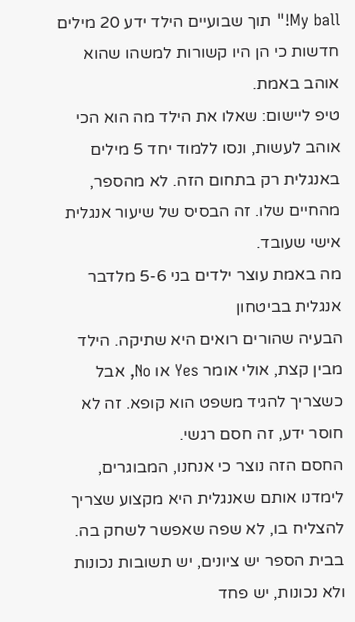My ball!" תוך שבועיים הילד ידע 20 מילים חדשות כי הן היו קשורות למשהו שהוא אוהב באמת.
טיפ ליישום: שאלו את הילד מה הוא הכי אוהב לעשות, ונסו ללמוד יחד 5 מילים באנגלית רק בתחום הזה. לא מהספר, מהחיים שלו. זה הבסיס של שיעור אנגלית אישי שעובד.
מה באמת עוצר ילדים בני 5-6 מלדבר אנגלית בביטחון
הבעיה שהורים רואים היא שתיקה. הילד מבין קצת, אולי אומר Yes או No, אבל כשצריך להגיד משפט הוא קופא. זה לא חוסר ידע, זה חסם רגשי.
החסם הזה נוצר כי אנחנו, המבוגרים, לימדנו אותם שאנגלית היא מקצוע שצריך להצליח בו, לא שפה שאפשר לשחק בה. בבית הספר יש ציונים, יש תשובות נכונות ולא נכונות, יש פחד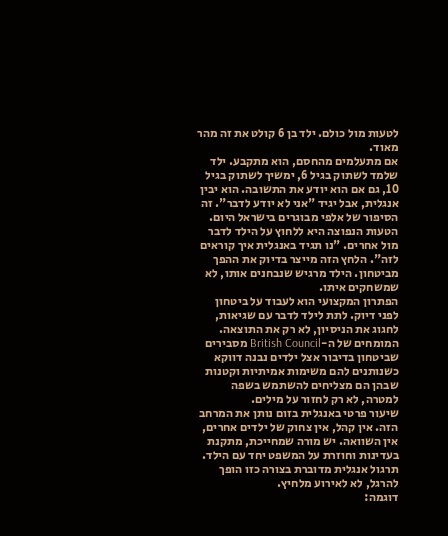לטעות מול כולם. ילד בן 6 קולט את זה מהר מאוד.
אם מתעלמים מהחסם, הוא מתקבע. ילד שלמד לשתוק בגיל 6, ימשיך לשתוק בגיל 10, גם אם הוא יודע את התשובה. הוא יבין אנגלית, אבל יגיד "אני לא יודע לדבר". זה הסיפור של אלפי מבוגרים בישראל היום.
הטעות הנפוצה היא ללחוץ על הילד לדבר מול אחרים. "נו תגיד באנגלית איך קוראים לזה". הלחץ הזה מייצר בדיוק את ההפך מביטחון. הילד מרגיש שנבחנים אותו, לא שמשחקים איתו.
הפתרון המקצועי הוא לעבוד על ביטחון לפני דיוק. לתת לילד לדבר עם שגיאות, לחגוג את הניסיון, לא רק את התוצאה. המומחים של ה-British Council מסבירים שביטחון בדיבור אצל ילדים נבנה דווקא כשנותנים להם משימות אמיתיות וקטנות שבהן הם מצליחים להשתמש בשפה למטרה, לא רק לחזור על מילים.
שיעור פרטי באנגלית בזום נותן את המרחב הזה. אין קהל, אין צחוק של ילדים אחרים, אין השוואה. יש מורה שמחייכת, מתקנת בעדינות וחוזרת על המשפט יחד עם הילד. תרגול אנגלית מדוברת בצורה כזו הופך להרגל, לא לאירוע מלחיץ.
דוגמה: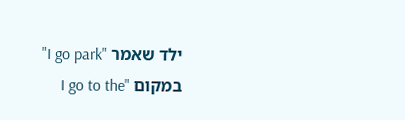ילד שאמר "I go park" במקום "I go to the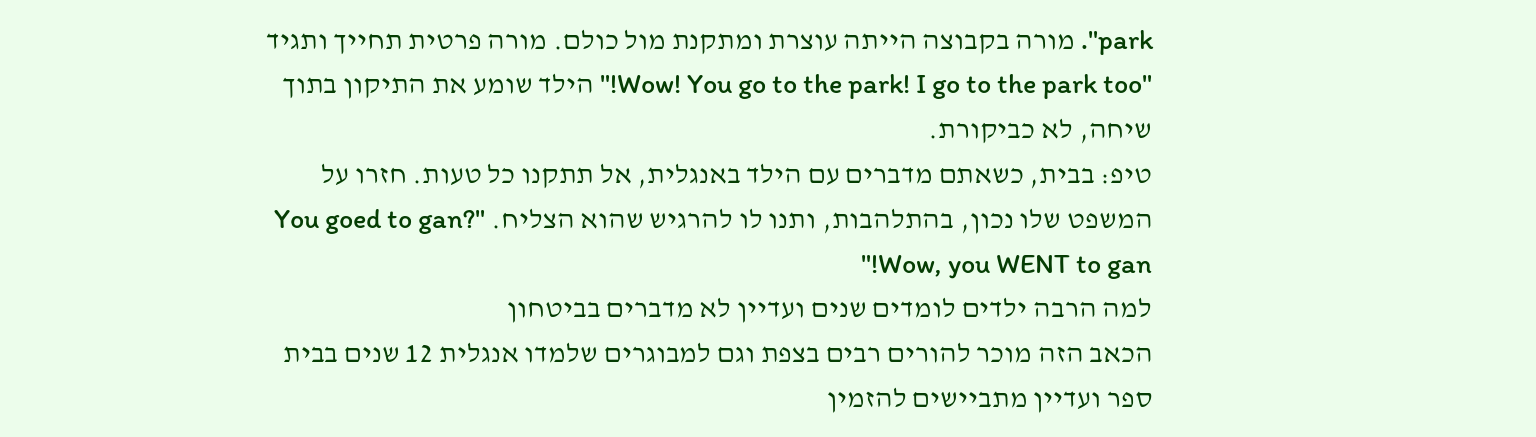park". מורה בקבוצה הייתה עוצרת ומתקנת מול כולם. מורה פרטית תחייך ותגיד "Wow! You go to the park! I go to the park too!" הילד שומע את התיקון בתוך שיחה, לא כביקורת.
טיפ: בבית, כשאתם מדברים עם הילד באנגלית, אל תתקנו כל טעות. חזרו על המשפט שלו נכון, בהתלהבות, ותנו לו להרגיש שהוא הצליח. "You goed to gan? Wow, you WENT to gan!"
למה הרבה ילדים לומדים שנים ועדיין לא מדברים בביטחון
הכאב הזה מוכר להורים רבים בצפת וגם למבוגרים שלמדו אנגלית 12 שנים בבית ספר ועדיין מתביישים להזמין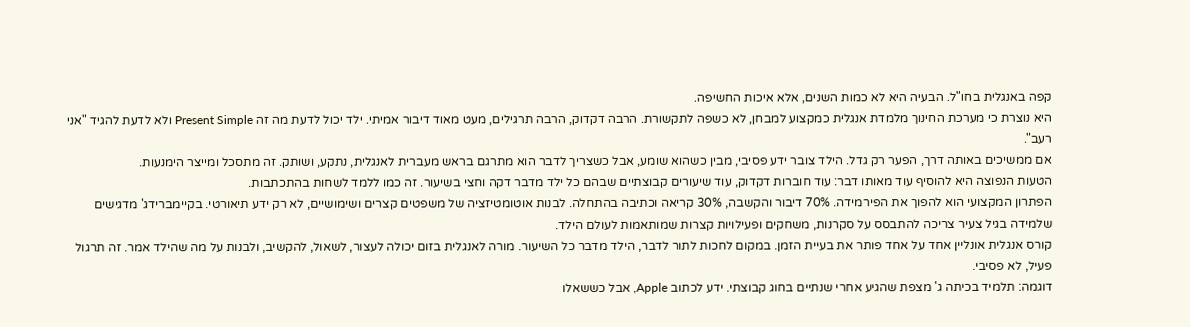קפה באנגלית בחו"ל. הבעיה היא לא כמות השנים, אלא איכות החשיפה.
היא נוצרת כי מערכת החינוך מלמדת אנגלית כמקצוע למבחן, לא כשפה לתקשורת. הרבה דקדוק, הרבה תרגילים, מעט מאוד דיבור אמיתי. ילד יכול לדעת מה זה Present Simple ולא לדעת להגיד "אני רעב".
אם ממשיכים באותה דרך, הפער רק גדל. הילד צובר ידע פסיבי, מבין כשהוא שומע, אבל כשצריך לדבר הוא מתרגם בראש מעברית לאנגלית, נתקע, ושותק. זה מתסכל ומייצר הימנעות.
הטעות הנפוצה היא להוסיף עוד מאותו דבר: עוד חוברות דקדוק, עוד שיעורים קבוצתיים שבהם כל ילד מדבר דקה וחצי בשיעור. זה כמו ללמד לשחות בהתכתבות.
הפתרון המקצועי הוא להפוך את הפירמידה. 70% דיבור והקשבה, 30% קריאה וכתיבה בהתחלה. לבנות אוטומטיזציה של משפטים קצרים ושימושיים, לא רק ידע תיאורטי. בקיימברידג' מדגישים שלמידה בגיל צעיר צריכה להתבסס על סקרנות, משחקים ופעילויות קצרות שמותאמות לעולם הילד.
קורס אנגלית אונליין אחד על אחד פותר את בעיית הזמן. במקום לחכות לתור לדבר, הילד מדבר כל השיעור. מורה לאנגלית בזום יכולה לעצור, לשאול, להקשיב, ולבנות על מה שהילד אמר. זה תרגול פעיל, לא פסיבי.
דוגמה: תלמיד בכיתה ג' מצפת שהגיע אחרי שנתיים בחוג קבוצתי. ידע לכתוב Apple, אבל כששאלו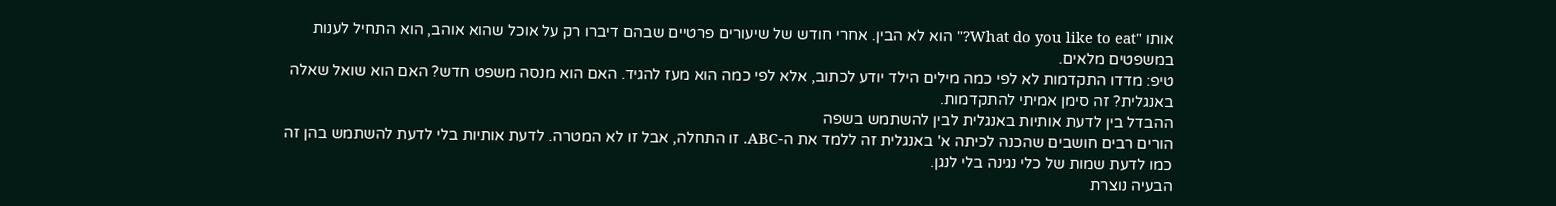אותו "What do you like to eat?" הוא לא הבין. אחרי חודש של שיעורים פרטיים שבהם דיברו רק על אוכל שהוא אוהב, הוא התחיל לענות במשפטים מלאים.
טיפ: מדדו התקדמות לא לפי כמה מילים הילד יודע לכתוב, אלא לפי כמה הוא מעז להגיד. האם הוא מנסה משפט חדש? האם הוא שואל שאלה באנגלית? זה סימן אמיתי להתקדמות.
ההבדל בין לדעת אותיות באנגלית לבין להשתמש בשפה
הורים רבים חושבים שהכנה לכיתה א' באנגלית זה ללמד את ה-ABC. זו התחלה, אבל זו לא המטרה. לדעת אותיות בלי לדעת להשתמש בהן זה כמו לדעת שמות של כלי נגינה בלי לנגן.
הבעיה נוצרת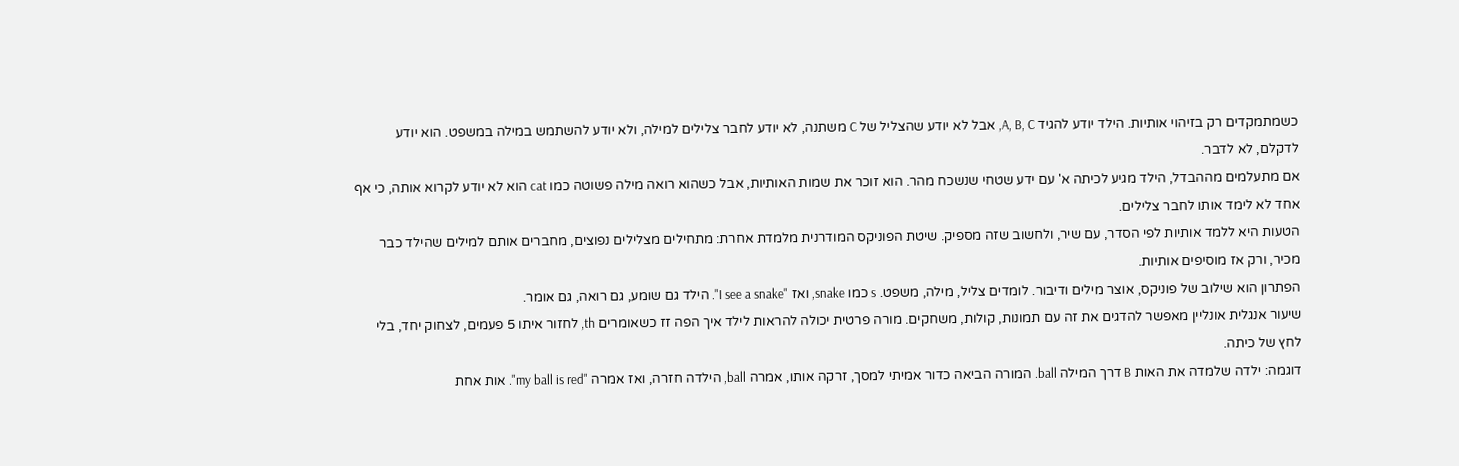כשמתמקדים רק בזיהוי אותיות. הילד יודע להגיד A, B, C, אבל לא יודע שהצליל של C משתנה, לא יודע לחבר צלילים למילה, ולא יודע להשתמש במילה במשפט. הוא יודע לדקלם, לא לדבר.
אם מתעלמים מההבדל, הילד מגיע לכיתה א' עם ידע שטחי שנשכח מהר. הוא זוכר את שמות האותיות, אבל כשהוא רואה מילה פשוטה כמו cat הוא לא יודע לקרוא אותה, כי אף אחד לא לימד אותו לחבר צלילים.
הטעות היא ללמד אותיות לפי הסדר, עם שיר, ולחשוב שזה מספיק. שיטת הפוניקס המודרנית מלמדת אחרת: מתחילים מצלילים נפוצים, מחברים אותם למילים שהילד כבר מכיר, ורק אז מוסיפים אותיות.
הפתרון הוא שילוב של פוניקס, אוצר מילים ודיבור. לומדים צליל, מילה, משפט. s כמו snake, ואז "I see a snake". הילד גם שומע, גם רואה, גם אומר.
שיעור אנגלית אונליין מאפשר להדגים את זה עם תמונות, קולות, משחקים. מורה פרטית יכולה להראות לילד איך הפה זז כשאומרים th, לחזור איתו 5 פעמים, לצחוק יחד, בלי לחץ של כיתה.
דוגמה: ילדה שלמדה את האות B דרך המילה ball. המורה הביאה כדור אמיתי למסך, זרקה אותו, אמרה ball, הילדה חזרה, ואז אמרה "my ball is red". אות אחת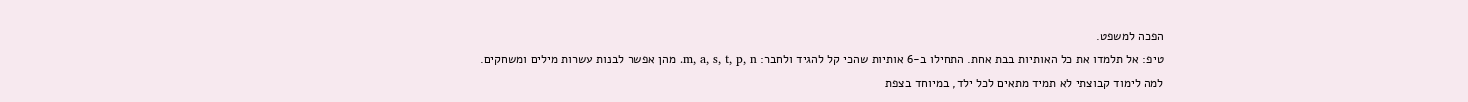הפכה למשפט.
טיפ: אל תלמדו את כל האותיות בבת אחת. התחילו ב-6 אותיות שהכי קל להגיד ולחבר: m, a, s, t, p, n. מהן אפשר לבנות עשרות מילים ומשחקים.
למה לימוד קבוצתי לא תמיד מתאים לכל ילד, במיוחד בצפת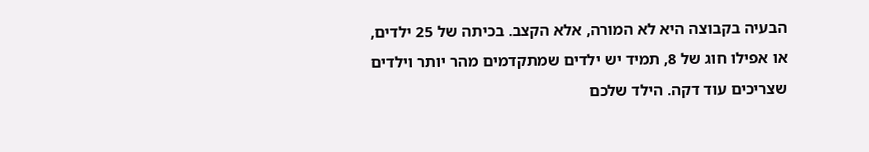הבעיה בקבוצה היא לא המורה, אלא הקצב. בכיתה של 25 ילדים, או אפילו חוג של 8, תמיד יש ילדים שמתקדמים מהר יותר וילדים שצריכים עוד דקה. הילד שלכם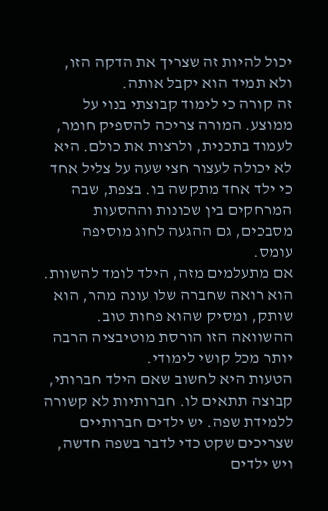יכול להיות זה שצריך את הדקה הזו, ולא תמיד הוא יקבל אותה.
זה קורה כי לימוד קבוצתי בנוי על ממוצע. המורה צריכה להספיק חומר, לעמוד בתכנית, ולרצות את כולם. היא לא יכולה לעצור חצי שעה על צליל אחד כי ילד אחד מתקשה בו. בצפת, שבה המרחקים בין שכונות וההסעות מסבכים, גם ההגעה לחוג מוסיפה עומס.
אם מתעלמים מזה, הילד לומד להשוות. הוא רואה שחברה שלו עונה מהר, הוא שותק, ומסיק שהוא פחות טוב. ההשוואה הזו הורסת מוטיבציה הרבה יותר מכל קושי לימודי.
הטעות היא לחשוב שאם הילד חברותי, קבוצה תתאים לו. חברותיות לא קשורה ללמידת שפה. יש ילדים חברותיים שצריכים שקט כדי לדבר בשפה חדשה, ויש ילדים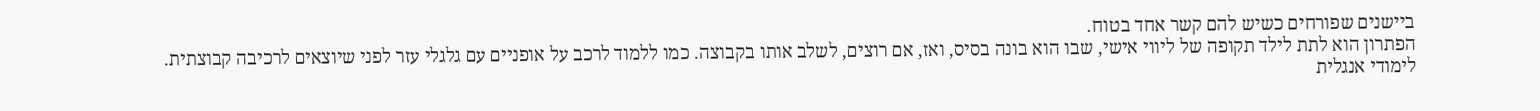ביישנים שפורחים כשיש להם קשר אחד בטוח.
הפתרון הוא לתת לילד תקופה של ליווי אישי, שבו הוא בונה בסיס, ואז, אם רוצים, לשלב אותו בקבוצה. כמו ללמוד לרכב על אופניים עם גלגלי עזר לפני שיוצאים לרכיבה קבוצתית.
לימודי אנגלית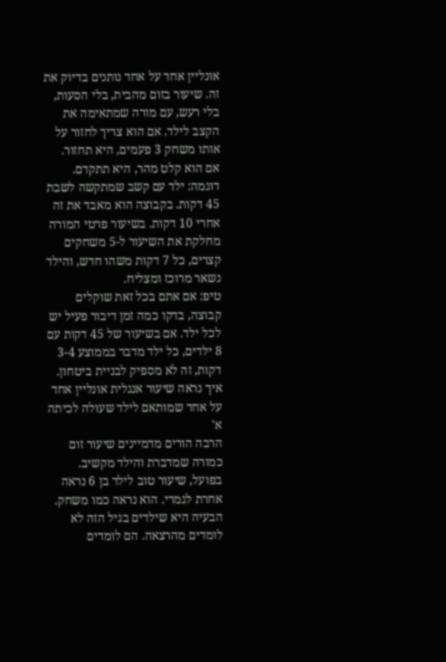אונליין אחד על אחד נותנים בדיוק את זה. שיעור בזום מהבית, בלי הסעות, בלי רעש, עם מורה שמתאימה את הקצב לילד. אם הוא צריך לחזור על אותו משחק 3 פעמים, היא תחזור. אם הוא קלט מהר, היא תתקדם.
דוגמה: ילד עם קשב שמתקשה לשבת 45 דקות. בקבוצה הוא מאבד את זה אחרי 10 דקות. בשיעור פרטי המורה מחלקת את השיעור ל-5 משחקים קצרים, כל 7 דקות משהו חדש, והילד נשאר מרוכז ומצליח.
טיפ: אם אתם בכל זאת שוקלים קבוצה, בדקו כמה זמן דיבור פעיל יש לכל ילד. אם בשיעור של 45 דקות עם 8 ילדים, כל ילד מדבר בממוצע 3-4 דקות, זה לא מספיק לבניית ביטחון.
איך נראה שיעור אנגלית אונליין אחד על אחד שמותאם לילד שעולה לכיתה א'
הרבה הורים מדמיינים שיעור זום כמורה שמדברת והילד מקשיב. בפועל, שיעור טוב לילד בן 6 נראה אחרת לגמרי. הוא נראה כמו משחק.
הבעיה היא שילדים בגיל הזה לא לומדים מהרצאה. הם לומדים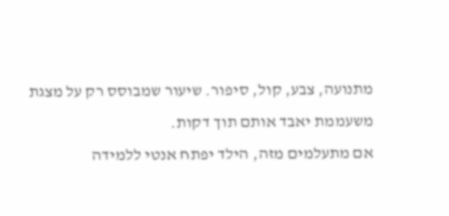מתנועה, צבע, קול, סיפור. שיעור שמבוסס רק על מצגת משעממת יאבד אותם תוך דקות.
אם מתעלמים מזה, הילד יפתח אנטי ללמידה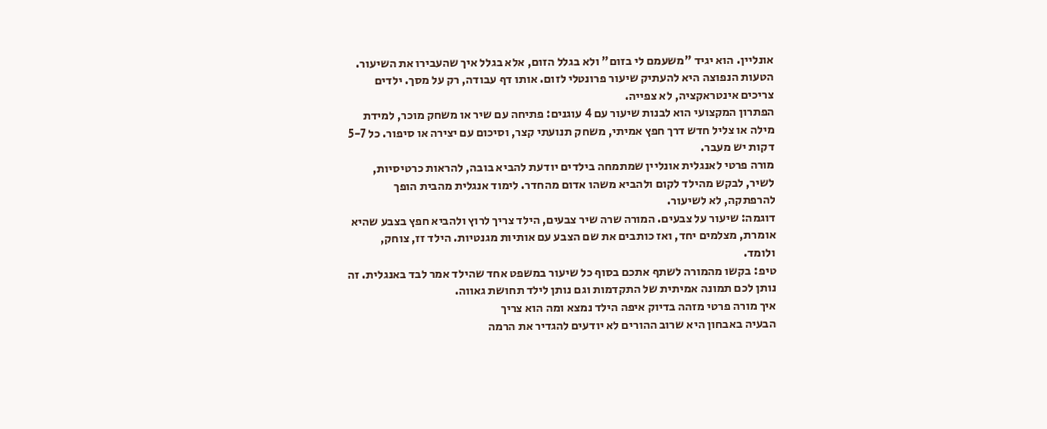אונליין. הוא יגיד "משעמם לי בזום" ולא בגלל הזום, אלא בגלל איך שהעבירו את השיעור.
הטעות הנפוצה היא להעתיק שיעור פרונטלי לזום. אותו דף עבודה, רק על מסך. ילדים צריכים אינטראקציה, לא צפייה.
הפתרון המקצועי הוא לבנות שיעור עם 4 עוגנים: פתיחה עם שיר או משחק מוכר, למידת מילה או צליל חדש דרך חפץ אמיתי, משחק תנועתי קצר, וסיכום עם יצירה או סיפור. כל 5-7 דקות יש מעבר.
מורה פרטי לאנגלית אונליין שמתמחה בילדים יודעת להביא בובה, להראות כרטיסיות, לשיר, לבקש מהילד לקום ולהביא משהו אדום מהחדר. לימוד אנגלית מהבית הופך להרפתקה, לא לשיעור.
דוגמה: שיעור על צבעים. המורה שרה שיר צבעים, הילד צריך לרוץ ולהביא חפץ בצבע שהיא אומרת, מצלמים יחד, ואז כותבים את שם הצבע עם אותיות מגנטיות. הילד זז, צוחק, ולומד.
טיפ: בקשו מהמורה לשתף אתכם בסוף כל שיעור במשפט אחד שהילד אמר לבד באנגלית. זה נותן לכם תמונה אמיתית של התקדמות וגם נותן לילד תחושת גאווה.
איך מורה פרטי מזהה בדיוק איפה הילד נמצא ומה הוא צריך
הבעיה באבחון היא שרוב ההורים לא יודעים להגדיר את הרמה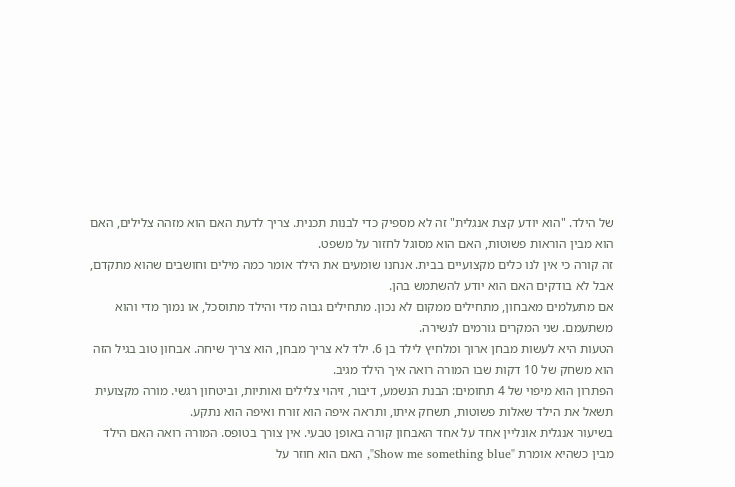של הילד. "הוא יודע קצת אנגלית" זה לא מספיק כדי לבנות תכנית. צריך לדעת האם הוא מזהה צלילים, האם הוא מבין הוראות פשוטות, האם הוא מסוגל לחזור על משפט.
זה קורה כי אין לנו כלים מקצועיים בבית. אנחנו שומעים את הילד אומר כמה מילים וחושבים שהוא מתקדם, אבל לא בודקים האם הוא יודע להשתמש בהן.
אם מתעלמים מאבחון, מתחילים ממקום לא נכון. מתחילים גבוה מדי והילד מתוסכל, או נמוך מדי והוא משתעמם. שני המקרים גורמים לנשירה.
הטעות היא לעשות מבחן ארוך ומלחיץ לילד בן 6. ילד לא צריך מבחן, הוא צריך שיחה. אבחון טוב בגיל הזה הוא משחק של 10 דקות שבו המורה רואה איך הילד מגיב.
הפתרון הוא מיפוי של 4 תחומים: הבנת הנשמע, דיבור, זיהוי צלילים ואותיות, וביטחון רגשי. מורה מקצועית תשאל את הילד שאלות פשוטות, תשחק איתו, ותראה איפה הוא זורח ואיפה הוא נתקע.
בשיעור אנגלית אונליין אחד על אחד האבחון קורה באופן טבעי. אין צורך בטופס. המורה רואה האם הילד מבין כשהיא אומרת "Show me something blue", האם הוא חוזר על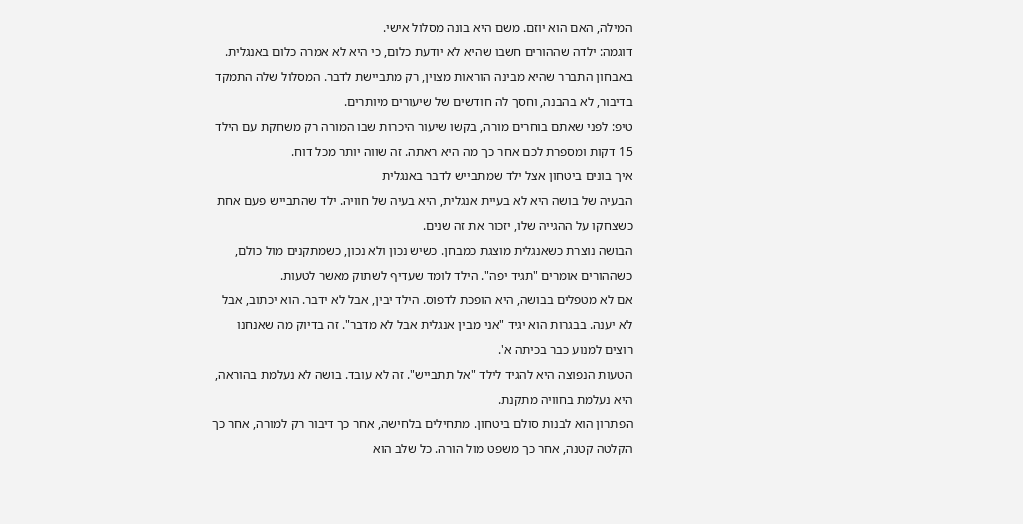המילה, האם הוא יוזם. משם היא בונה מסלול אישי.
דוגמה: ילדה שההורים חשבו שהיא לא יודעת כלום, כי היא לא אמרה כלום באנגלית. באבחון התברר שהיא מבינה הוראות מצוין, רק מתביישת לדבר. המסלול שלה התמקד בדיבור, לא בהבנה, וחסך לה חודשים של שיעורים מיותרים.
טיפ: לפני שאתם בוחרים מורה, בקשו שיעור היכרות שבו המורה רק משחקת עם הילד 15 דקות ומספרת לכם אחר כך מה היא ראתה. זה שווה יותר מכל דוח.
איך בונים ביטחון אצל ילד שמתבייש לדבר באנגלית
הבעיה של בושה היא לא בעיית אנגלית, היא בעיה של חוויה. ילד שהתבייש פעם אחת כשצחקו על ההגייה שלו, יזכור את זה שנים.
הבושה נוצרת כשאנגלית מוצגת כמבחן. כשיש נכון ולא נכון, כשמתקנים מול כולם, כשההורים אומרים "תגיד יפה". הילד לומד שעדיף לשתוק מאשר לטעות.
אם לא מטפלים בבושה, היא הופכת לדפוס. הילד יבין, אבל לא ידבר. הוא יכתוב, אבל לא יענה. בבגרות הוא יגיד "אני מבין אנגלית אבל לא מדבר". זה בדיוק מה שאנחנו רוצים למנוע כבר בכיתה א'.
הטעות הנפוצה היא להגיד לילד "אל תתבייש". זה לא עובד. בושה לא נעלמת בהוראה, היא נעלמת בחוויה מתקנת.
הפתרון הוא לבנות סולם ביטחון. מתחילים בלחישה, אחר כך דיבור רק למורה, אחר כך הקלטה קטנה, אחר כך משפט מול הורה. כל שלב הוא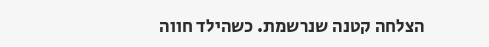הצלחה קטנה שנרשמת. כשהילד חווה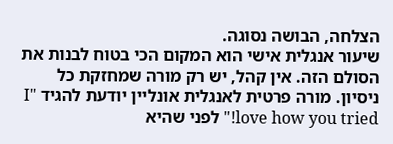הצלחה, הבושה נסוגה.
שיעור אנגלית אישי הוא המקום הכי בטוח לבנות את הסולם הזה. אין קהל, יש רק מורה שמחזקת כל ניסיון. מורה פרטית לאנגלית אונליין יודעת להגיד "I love how you tried!" לפני שהיא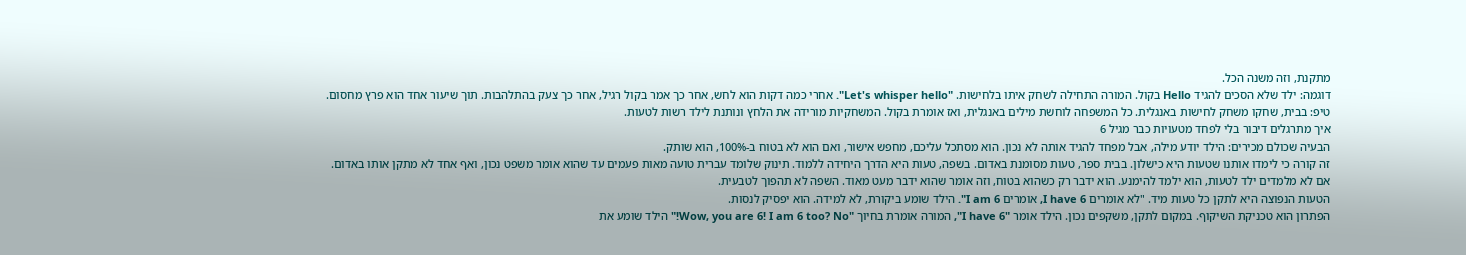מתקנת, וזה משנה הכל.
דוגמה: ילד שלא הסכים להגיד Hello בקול. המורה התחילה לשחק איתו בלחישות. "Let's whisper hello". אחרי כמה דקות הוא לחש, אחר כך אמר בקול רגיל, אחר כך צעק בהתלהבות. תוך שיעור אחד הוא פרץ מחסום.
טיפ: בבית, שחקו משחק לחישות באנגלית. כל המשפחה לוחשת מילים באנגלית, ואז אומרת בקול. המשחקיות מורידה את הלחץ ונותנת לילד רשות לטעות.
איך מתרגלים דיבור בלי לפחד מטעויות כבר מגיל 6
הבעיה שכולם מכירים: הילד יודע מילה, אבל מפחד להגיד אותה לא נכון. הוא מסתכל עליכם, מחפש אישור, ואם הוא לא בטוח ב-100%, הוא שותק.
זה קורה כי לימדו אותנו שטעות היא כישלון. בבית ספר, טעות מסומנת באדום. בשפה, טעות היא הדרך היחידה ללמוד. תינוק שלומד עברית טועה מאות פעמים עד שהוא אומר משפט נכון, ואף אחד לא מתקן אותו באדום.
אם לא מלמדים ילד לטעות, הוא ילמד להימנע. הוא ידבר רק כשהוא בטוח, וזה אומר שהוא ידבר מעט מאוד. השפה לא תהפוך לטבעית.
הטעות הנפוצה היא לתקן כל טעות מיד. "לא אומרים I have 6, אומרים I am 6". הילד שומע ביקורת, לא למידה. הוא יפסיק לנסות.
הפתרון הוא טכניקת השיקוף. במקום לתקן, משקפים נכון. הילד אומר "I have 6", המורה אומרת בחיוך "Wow, you are 6! I am 6 too? No!" הילד שומע את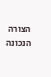הצורה הנכונה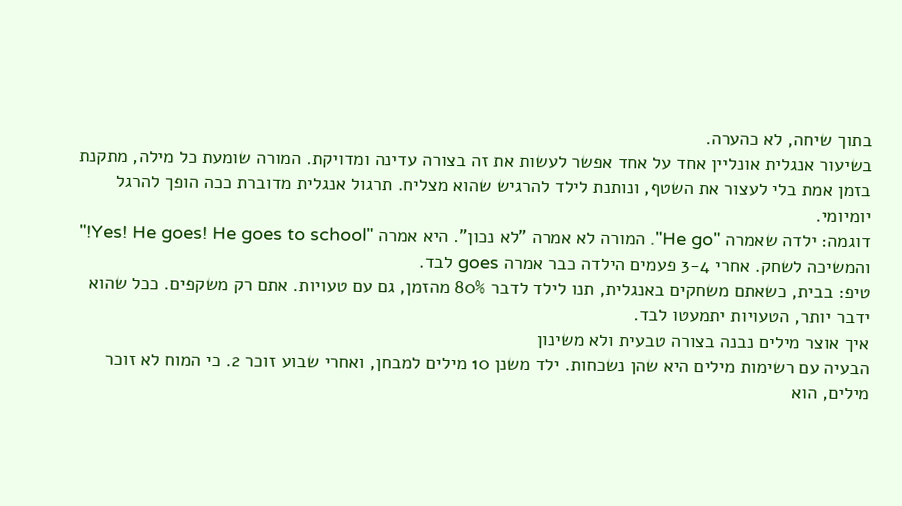בתוך שיחה, לא כהערה.
בשיעור אנגלית אונליין אחד על אחד אפשר לעשות את זה בצורה עדינה ומדויקת. המורה שומעת כל מילה, מתקנת בזמן אמת בלי לעצור את השטף, ונותנת לילד להרגיש שהוא מצליח. תרגול אנגלית מדוברת ככה הופך להרגל יומיומי.
דוגמה: ילדה שאמרה "He go". המורה לא אמרה "לא נכון". היא אמרה "Yes! He goes! He goes to school!" והמשיכה לשחק. אחרי 3-4 פעמים הילדה כבר אמרה goes לבד.
טיפ: בבית, כשאתם משחקים באנגלית, תנו לילד לדבר 80% מהזמן, גם עם טעויות. אתם רק משקפים. ככל שהוא ידבר יותר, הטעויות יתמעטו לבד.
איך אוצר מילים נבנה בצורה טבעית ולא משינון
הבעיה עם רשימות מילים היא שהן נשכחות. ילד משנן 10 מילים למבחן, ואחרי שבוע זוכר 2. כי המוח לא זוכר מילים, הוא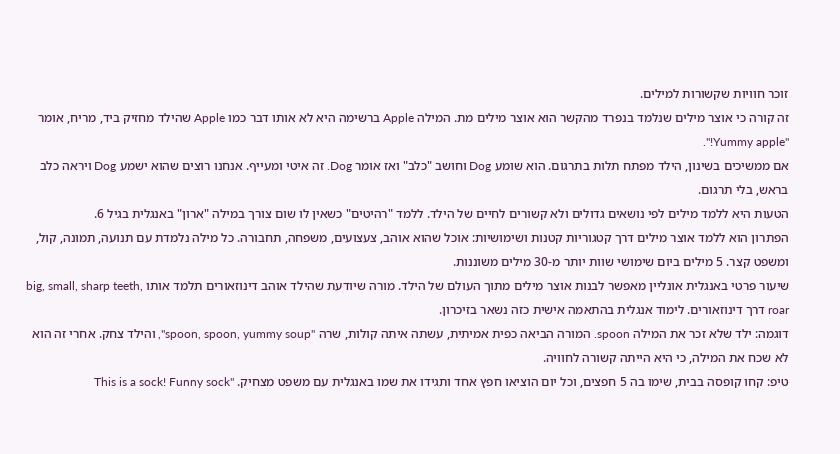זוכר חוויות שקשורות למילים.
זה קורה כי אוצר מילים שנלמד בנפרד מהקשר הוא אוצר מילים מת. המילה Apple ברשימה היא לא אותו דבר כמו Apple שהילד מחזיק ביד, מריח, אומר "Yummy apple!".
אם ממשיכים בשינון, הילד מפתח תלות בתרגום. הוא שומע Dog וחושב "כלב" ואז אומר Dog. זה איטי ומעייף. אנחנו רוצים שהוא ישמע Dog ויראה כלב בראש, בלי תרגום.
הטעות היא ללמד מילים לפי נושאים גדולים ולא קשורים לחיים של הילד. ללמד "רהיטים" כשאין לו שום צורך במילה "ארון" באנגלית בגיל 6.
הפתרון הוא ללמד אוצר מילים דרך קטגוריות קטנות ושימושיות: אוכל שהוא אוהב, צעצועים, משפחה, תחבורה. כל מילה נלמדת עם תנועה, תמונה, קול, ומשפט קצר. 5 מילים ביום שימושי שוות יותר מ-30 מילים משוננות.
שיעור פרטי באנגלית אונליין מאפשר לבנות אוצר מילים מתוך העולם של הילד. מורה שיודעת שהילד אוהב דינוזאורים תלמד אותו big, small, sharp teeth, roar דרך דינוזאורים. לימוד אנגלית בהתאמה אישית כזה נשאר בזיכרון.
דוגמה: ילד שלא זכר את המילה spoon. המורה הביאה כפית אמיתית, עשתה איתה קולות, שרה "spoon, spoon, yummy soup", והילד צחק. אחרי זה הוא לא שכח את המילה, כי היא הייתה קשורה לחוויה.
טיפ: קחו קופסה בבית, שימו בה 5 חפצים, וכל יום הוציאו חפץ אחד ותגידו את שמו באנגלית עם משפט מצחיק. "This is a sock! Funny sock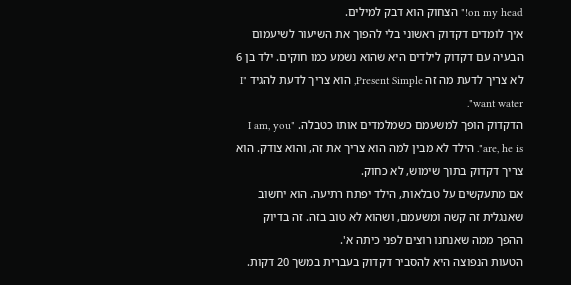on my head!" הצחוק הוא דבק למילים.
איך לומדים דקדוק ראשוני בלי להפוך את השיעור לשיעמום
הבעיה עם דקדוק לילדים היא שהוא נשמע כמו חוקים. ילד בן 6 לא צריך לדעת מה זה Present Simple, הוא צריך לדעת להגיד "I want water".
הדקדוק הופך למשעמם כשמלמדים אותו כטבלה. "I am, you are, he is". הילד לא מבין למה הוא צריך את זה, והוא צודק. הוא צריך דקדוק בתוך שימוש, לא כחוק.
אם מתעקשים על טבלאות, הילד יפתח רתיעה. הוא יחשוב שאנגלית זה קשה ומשעמם, ושהוא לא טוב בזה. זה בדיוק ההפך ממה שאנחנו רוצים לפני כיתה א'.
הטעות הנפוצה היא להסביר דקדוק בעברית במשך 20 דקות.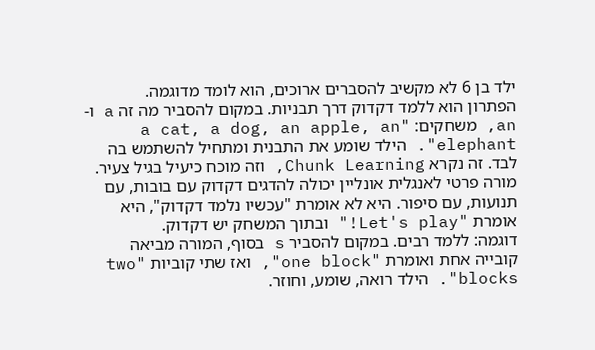ילד בן 6 לא מקשיב להסברים ארוכים, הוא לומד מדוגמה.
הפתרון הוא ללמד דקדוק דרך תבניות. במקום להסביר מה זה a ו-an, משחקים: "a cat, a dog, an apple, an elephant". הילד שומע את התבנית ומתחיל להשתמש בה לבד. זה נקרא Chunk Learning, וזה מוכח כיעיל בגיל צעיר.
מורה פרטי לאנגלית אונליין יכולה להדגים דקדוק עם בובות, עם תנועות, עם סיפור. היא לא אומרת "עכשיו נלמד דקדוק", היא אומרת "Let's play!" ובתוך המשחק יש דקדוק.
דוגמה: ללמד רבים. במקום להסביר s בסוף, המורה מביאה קובייה אחת ואומרת "one block", ואז שתי קוביות "two blocks". הילד רואה, שומע, וחוזר.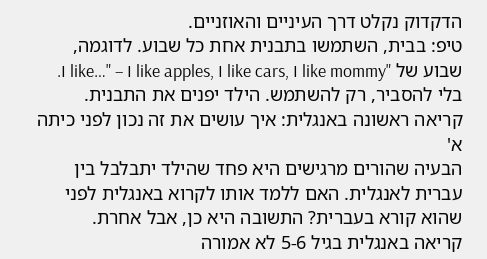הדקדוק נקלט דרך העיניים והאוזניים.
טיפ: בבית, השתמשו בתבנית אחת כל שבוע. לדוגמה, שבוע של "I like…" – I like apples, I like cars, I like mommy. בלי להסביר, רק להשתמש. הילד יפנים את התבנית.
קריאה ראשונה באנגלית: איך עושים את זה נכון לפני כיתה א'
הבעיה שהורים מרגישים היא פחד שהילד יתבלבל בין עברית לאנגלית. האם ללמד אותו לקרוא באנגלית לפני שהוא קורא בעברית? התשובה היא כן, אבל אחרת.
קריאה באנגלית בגיל 5-6 לא אמורה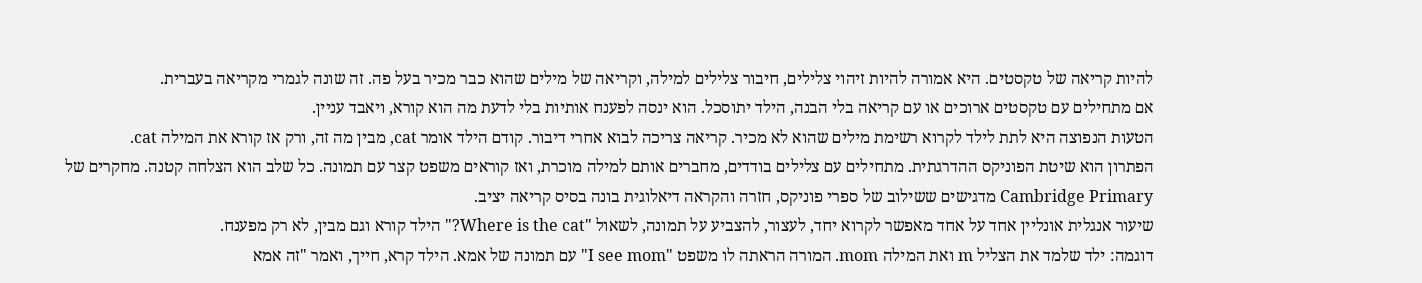להיות קריאה של טקסטים. היא אמורה להיות זיהוי צלילים, חיבור צלילים למילה, וקריאה של מילים שהוא כבר מכיר בעל פה. זה שונה לגמרי מקריאה בעברית.
אם מתחילים עם טקסטים ארוכים או עם קריאה בלי הבנה, הילד יתוסכל. הוא ינסה לפענח אותיות בלי לדעת מה הוא קורא, ויאבד עניין.
הטעות הנפוצה היא לתת לילד לקרוא רשימת מילים שהוא לא מכיר. קריאה צריכה לבוא אחרי דיבור. קודם הילד אומר cat, מבין מה זה, ורק אז קורא את המילה cat.
הפתרון הוא שיטת הפוניקס ההדרגתית. מתחילים עם צלילים בודדים, מחברים אותם למילה מוכרת, ואז קוראים משפט קצר עם תמונה. כל שלב הוא הצלחה קטנה. מחקרים של Cambridge Primary מדגישים ששילוב של ספרי פוניקס, חזרה והקראה דיאלוגית בונה בסיס קריאה יציב.
שיעור אנגלית אונליין אחד על אחד מאפשר לקרוא יחד, לעצור, להצביע על תמונה, לשאול "Where is the cat?" הילד קורא וגם מבין, לא רק מפענח.
דוגמה: ילד שלמד את הצליל m ואת המילה mom. המורה הראתה לו משפט "I see mom" עם תמונה של אמא. הילד קרא, חייך, ואמר "זה אמא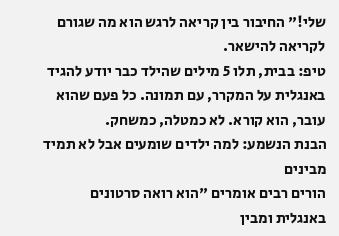שלי!" החיבור בין קריאה לרגש הוא מה שגורם לקריאה להישאר.
טיפ: בבית, תלו 5 מילים שהילד כבר יודע להגיד באנגלית על המקרר, עם תמונה. כל פעם שהוא עובר, הוא קורא. לא כמטלה, כמשחק.
הבנת הנשמע: למה ילדים שומעים אבל לא תמיד מבינים
הורים רבים אומרים "הוא רואה סרטונים באנגלית ומבין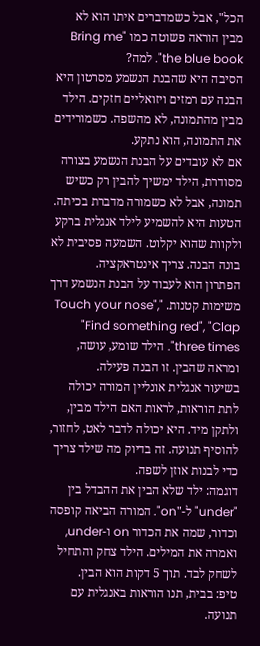הכל", אבל כשמדברים איתו הוא לא מבין הוראה פשוטה כמו "Bring me the blue book". למה?
הסיבה היא שהבנת הנשמע מסרטון היא הבנה עם רמזים ויזואליים חזקים. הילד מבין מהתמונה, לא מהשפה. כשמורידים את התמונה, הוא נתקע.
אם לא עובדים על הבנת הנשמע בצורה מסודרת, הילד ימשיך להבין רק כשיש תמונה, אבל לא כשמורה מדברת בכיתה.
הטעות היא להשמיע לילד אנגלית ברקע ולקוות שהוא יקלוט. השמעה פסיבית לא בונה הבנה. צריך אינטראקציה.
הפתרון הוא לעבוד על הבנת הנשמע דרך משימות קטנות. "Touch your nose", "Find something red", "Clap three times". הילד שומע, עושה, ומראה שהבין. זו הבנה פעילה.
בשיעור אנגלית אונליין המורה יכולה לתת הוראות, לראות האם הילד מבין, ולתקן מיד. היא יכולה לדבר לאט, לחזור, להוסיף תנועה. זה בדיוק מה שילד צריך כדי לבנות אוזן לשפה.
דוגמה: ילד שלא הבין את ההבדל בין "under" ל-"on". המורה הביאה קופסה וכדור, שמה את הכדור on ו-under, ואמרה את המילים. הילד צחק והתחיל לשחק לבד. תוך 5 דקות הוא הבין.
טיפ: בבית, תנו הוראות באנגלית עם תנועה.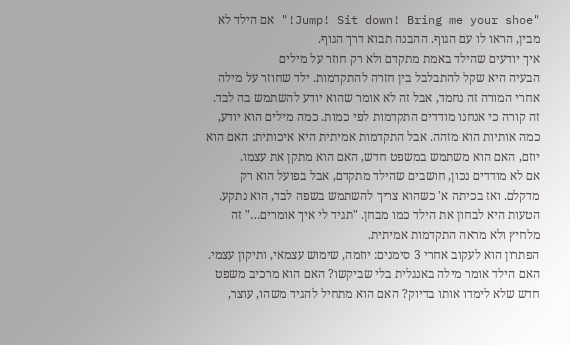"Jump! Sit down! Bring me your shoe!" אם הילד לא מבין, הראו לו עם הגוף. ההבנה תבוא דרך הגוף.
איך יודעים שהילד באמת מתקדם ולא רק חוזר על מילים
הבעיה היא שקל להתבלבל בין חזרה להתקדמות. ילד שחוזר על מילה אחרי המורה זה נחמד, אבל זה לא אומר שהוא יודע להשתמש בה לבד.
זה קורה כי אנחנו מודדים התקדמות לפי כמות. כמה מילים הוא יודע, כמה אותיות הוא מזהה. אבל התקדמות אמיתית היא איכותית: האם הוא יוזם, האם הוא משתמש במשפט חדש, האם הוא מתקן את עצמו.
אם לא מודדים נכון, חושבים שהילד מתקדם, אבל בפועל הוא רק מדקלם. ואז בכיתה א' כשהוא צריך להשתמש בשפה לבד, הוא נתקע.
הטעות היא לבחון את הילד כמו מבחן. "תגיד לי איך אומרים…" זה מלחיץ ולא מראה התקדמות אמיתית.
הפתרון הוא לעקוב אחרי 3 סימנים: יוזמה, שימוש עצמאי, ותיקון עצמי. האם הילד אומר מילה באנגלית בלי שביקשו? האם הוא מרכיב משפט חדש שלא לימדו אותו בדיוק? האם הוא מתחיל להגיד משהו, עוצר,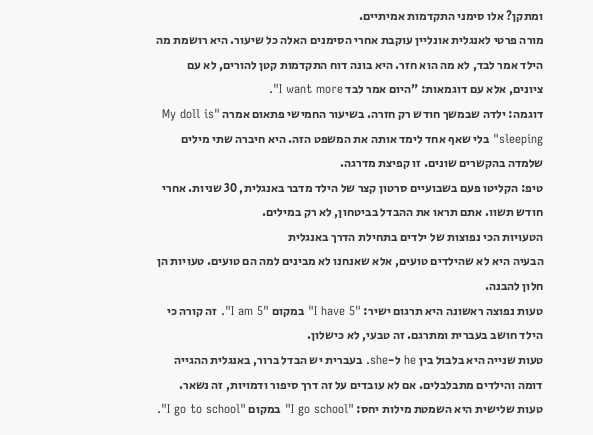ומתקן? אלו סימני התקדמות אמיתיים.
מורה פרטי לאנגלית אונליין עוקבת אחרי הסימנים האלה כל שיעור. היא רושמת מה הילד אמר לבד, לא מה הוא חזר. היא בונה דוח התקדמות קטן להורים, לא עם ציונים, אלא עם דוגמאות: "היום אמר לבד I want more".
דוגמה: ילדה שבמשך חודש רק חזרה. בשיעור החמישי פתאום אמרה "My doll is sleeping" בלי שאף אחד לימד אותה את המשפט הזה. היא חיברה שתי מילים שלמדה בהקשרים שונים. זו קפיצת מדרגה.
טיפ: הקליטו פעם בשבועיים סרטון קצר של הילד מדבר באנגלית, 30 שניות. אחרי חודש תשוו. אתם תראו את ההבדל בביטחון, לא רק במילים.
הטעויות הכי נפוצות של ילדים בתחילת הדרך באנגלית
הבעיה היא לא שהילדים טועים, אלא שאנחנו לא מבינים למה הם טועים. טעויות הן חלון להבנה.
טעות נפוצה ראשונה היא תרגום ישיר: "I have 5" במקום "I am 5". זה קורה כי הילד חושב בעברית ומתרגם. זה טבעי, לא כישלון.
טעות שנייה היא בלבול בין he ל-she. בעברית יש הבדל ברור, באנגלית ההגייה דומה והילדים מתבלבלים. אם לא עובדים על זה דרך סיפור ודמויות, זה נשאר.
טעות שלישית היא השמטת מילות יחס: "I go school" במקום "I go to school".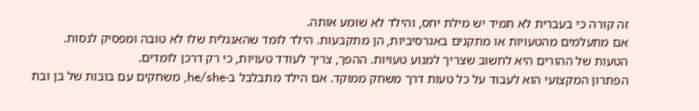זה קורה כי בעברית לא תמיד יש מילת יחס, והילד לא שומע אותה.
אם מתעלמים מהטעויות או מתקנים באגרסיביות, הן מתקבעות. הילד לומד שהאנגלית שלו לא טובה ומפסיק לנסות.
הטעות של ההורים היא לחשוב שצריך למנוע טעויות. ההפך, צריך לעודד טעויות, כי רק דרכן לומדים.
הפתרון המקצועי הוא לעבוד על כל טעות דרך משחק ממוקד. אם הילד מתבלבל ב-he/she, משחקים עם בובות של בן ובת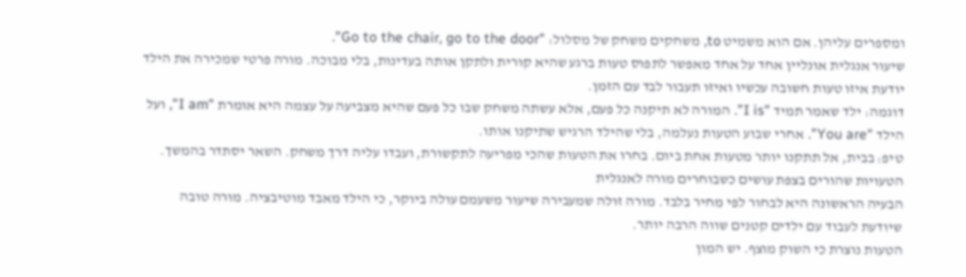ומספרים עליהן. אם הוא משמיט to, משחקים משחק של מסלול: "Go to the chair, go to the door".
שיעור אנגלית אונליין אחד על אחד מאפשר לתפוס טעות ברגע שהיא קורית ולתקן אותה בעדינות, בלי מבוכה. מורה פרטי שמכירה את הילד יודעת איזו טעות חשובה עכשיו ואיזו תעבור לבד עם הזמן.
דוגמה: ילד שאמר תמיד "I is". המורה לא תיקנה כל פעם, אלא עשתה משחק שבו כל פעם שהיא מצביעה על עצמה היא אומרת "I am", ועל הילד "You are". אחרי שבוע הטעות נעלמה, בלי שהילד הרגיש שתיקנו אותו.
טיפ: בבית, אל תתקנו יותר מטעות אחת ביום. בחרו את הטעות שהכי מפריעה לתקשורת, ועבדו עליה דרך משחק. השאר יסתדר בהמשך.
הטעויות שהורים בצפת עושים כשבוחרים מורה לאנגלית
הבעיה הראשונה היא לבחור לפי מחיר בלבד. מורה זולה שמעבירה שיעור משעמם עולה ביוקר, כי הילד מאבד מוטיבציה. מורה טובה שיודעת לעבוד עם ילדים קטנים שווה הרבה יותר.
הטעות נוצרת כי השוק מוצף. יש המון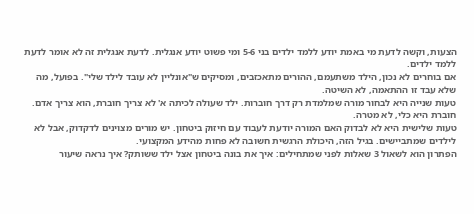הצעות, וקשה לדעת מי באמת יודע ללמד ילדים בני 5-6 ומי פשוט יודע אנגלית. לדעת אנגלית זה לא אומר לדעת ללמד ילדים.
אם בוחרים לא נכון, הילד משתעמם, ההורים מתאכזבים, ומסיקים ש"אונליין לא עובד לילד שלי". בפועל, מה שלא עבד זו ההתאמה, לא השיטה.
טעות שנייה היא לבחור מורה שמלמדת רק דרך חוברות. ילד שעולה לכיתה א' לא צריך חוברת, הוא צריך אדם. חוברת היא כלי, לא מטרה.
טעות שלישית היא לא לבדוק האם המורה יודעת לעבוד עם חיזוק ביטחון. יש מורים מצוינים לדקדוק, אבל לא לילדים שמתביישים. בגיל הזה, היכולת הרגשית חשובה לא פחות מהידע המקצועי.
הפתרון הוא לשאול 3 שאלות לפני שמתחילים: איך את בונה ביטחון אצל ילד ששותק? איך נראה שיעור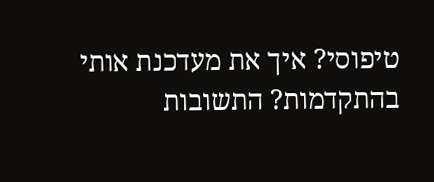טיפוסי? איך את מעדכנת אותי בהתקדמות? התשובות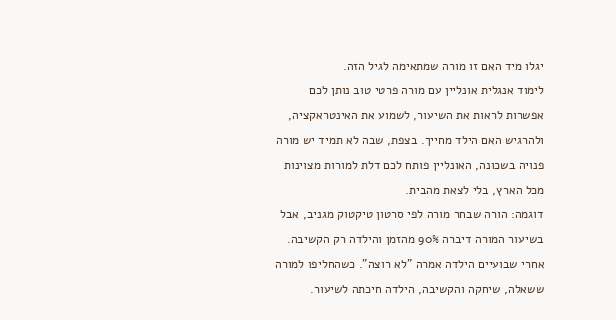יגלו מיד האם זו מורה שמתאימה לגיל הזה.
לימוד אנגלית אונליין עם מורה פרטי טוב נותן לכם אפשרות לראות את השיעור, לשמוע את האינטראקציה, ולהרגיש האם הילד מחייך. בצפת, שבה לא תמיד יש מורה פנויה בשכונה, האונליין פותח לכם דלת למורות מצוינות מכל הארץ, בלי לצאת מהבית.
דוגמה: הורה שבחר מורה לפי סרטון טיקטוק מגניב, אבל בשיעור המורה דיברה 90% מהזמן והילדה רק הקשיבה. אחרי שבועיים הילדה אמרה "לא רוצה". כשהחליפו למורה ששאלה, שיחקה והקשיבה, הילדה חיכתה לשיעור.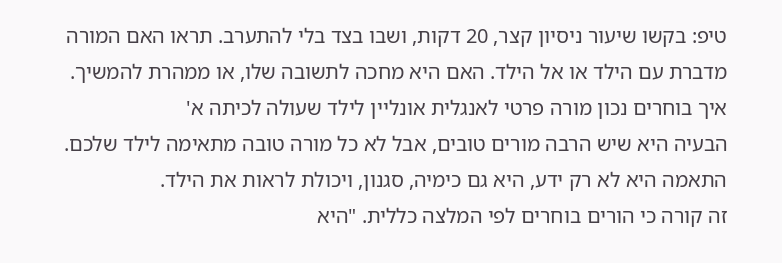טיפ: בקשו שיעור ניסיון קצר, 20 דקות, ושבו בצד בלי להתערב. תראו האם המורה מדברת עם הילד או אל הילד. האם היא מחכה לתשובה שלו, או ממהרת להמשיך.
איך בוחרים נכון מורה פרטי לאנגלית אונליין לילד שעולה לכיתה א'
הבעיה היא שיש הרבה מורים טובים, אבל לא כל מורה טובה מתאימה לילד שלכם. התאמה היא לא רק ידע, היא גם כימיה, סגנון, ויכולת לראות את הילד.
זה קורה כי הורים בוחרים לפי המלצה כללית. "היא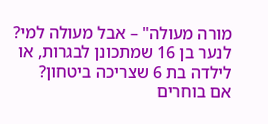מורה מעולה" – אבל מעולה למי? לנער בן 16 שמתכונן לבגרות, או לילדה בת 6 שצריכה ביטחון?
אם בוחרים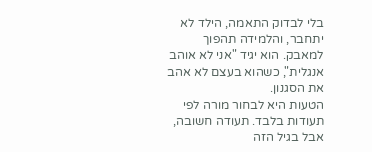בלי לבדוק התאמה, הילד לא יתחבר, והלמידה תהפוך למאבק. הוא יגיד "אני לא אוהב אנגלית", כשהוא בעצם לא אהב את הסגנון.
הטעות היא לבחור מורה לפי תעודות בלבד. תעודה חשובה, אבל בגיל הזה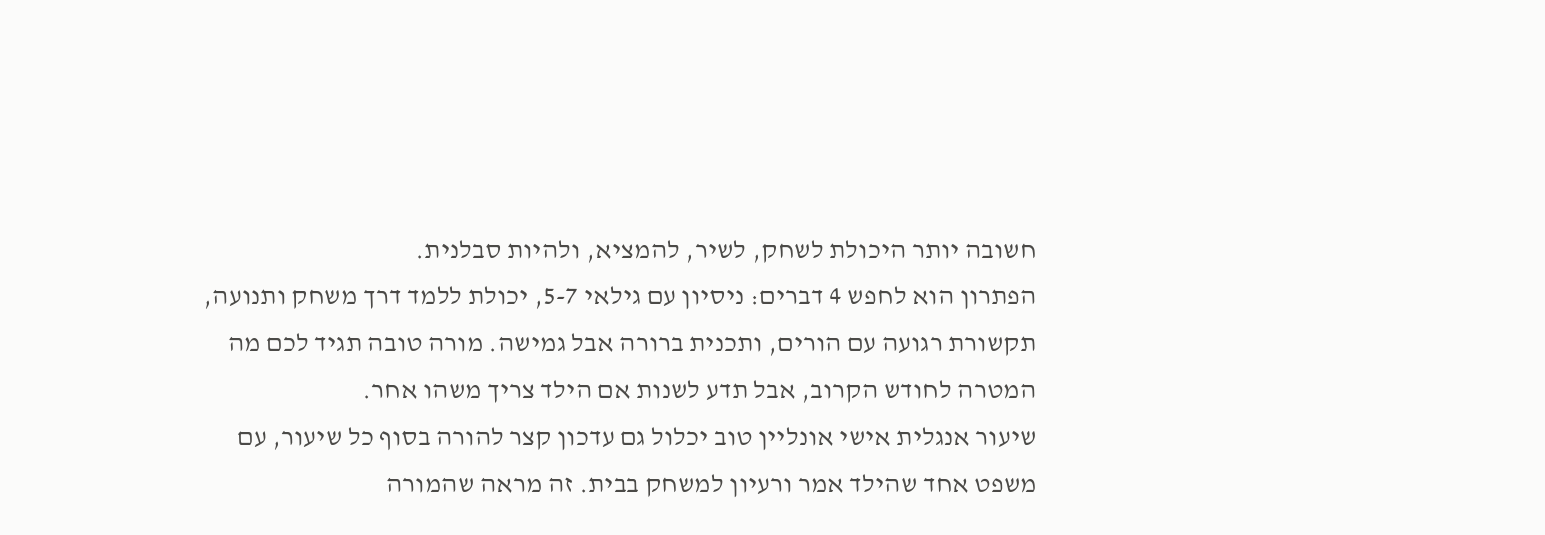חשובה יותר היכולת לשחק, לשיר, להמציא, ולהיות סבלנית.
הפתרון הוא לחפש 4 דברים: ניסיון עם גילאי 5-7, יכולת ללמד דרך משחק ותנועה, תקשורת רגועה עם הורים, ותכנית ברורה אבל גמישה. מורה טובה תגיד לכם מה המטרה לחודש הקרוב, אבל תדע לשנות אם הילד צריך משהו אחר.
שיעור אנגלית אישי אונליין טוב יכלול גם עדכון קצר להורה בסוף כל שיעור, עם משפט אחד שהילד אמר ורעיון למשחק בבית. זה מראה שהמורה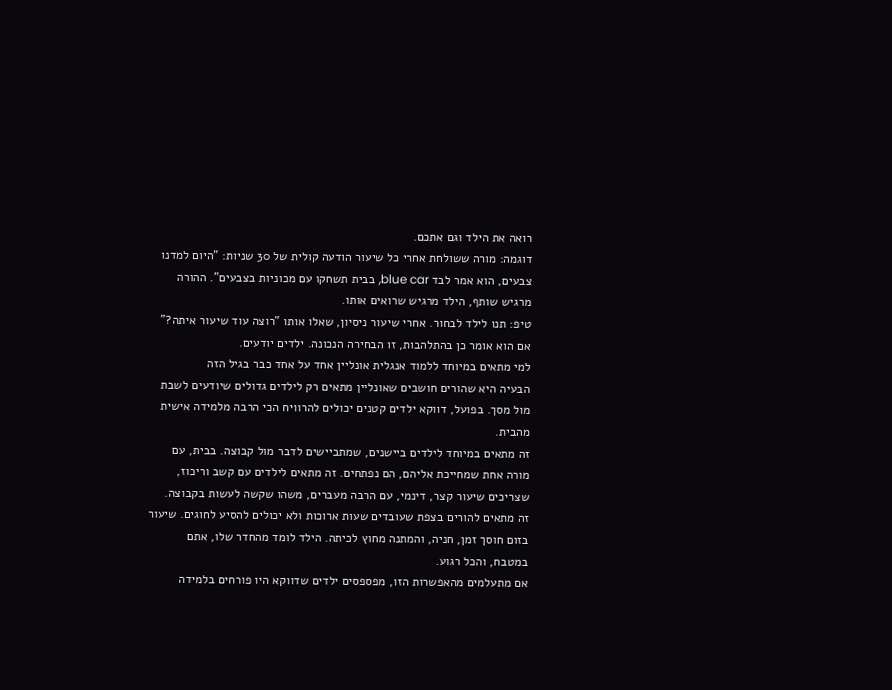רואה את הילד וגם אתכם.
דוגמה: מורה ששולחת אחרי כל שיעור הודעה קולית של 30 שניות: "היום למדנו צבעים, הוא אמר לבד blue car, בבית תשחקו עם מכוניות בצבעים". ההורה מרגיש שותף, הילד מרגיש שרואים אותו.
טיפ: תנו לילד לבחור. אחרי שיעור ניסיון, שאלו אותו "רוצה עוד שיעור איתה?" אם הוא אומר כן בהתלהבות, זו הבחירה הנכונה. ילדים יודעים.
למי מתאים במיוחד ללמוד אנגלית אונליין אחד על אחד כבר בגיל הזה
הבעיה היא שהורים חושבים שאונליין מתאים רק לילדים גדולים שיודעים לשבת מול מסך. בפועל, דווקא ילדים קטנים יכולים להרוויח הכי הרבה מלמידה אישית מהבית.
זה מתאים במיוחד לילדים ביישנים, שמתביישים לדבר מול קבוצה. בבית, עם מורה אחת שמחייכת אליהם, הם נפתחים. זה מתאים לילדים עם קשב וריכוז, שצריכים שיעור קצר, דינמי, עם הרבה מעברים, משהו שקשה לעשות בקבוצה.
זה מתאים להורים בצפת שעובדים שעות ארוכות ולא יכולים להסיע לחוגים. שיעור בזום חוסך זמן, חניה, והמתנה מחוץ לכיתה. הילד לומד מהחדר שלו, אתם במטבח, והכל רגוע.
אם מתעלמים מהאפשרות הזו, מפספסים ילדים שדווקא היו פורחים בלמידה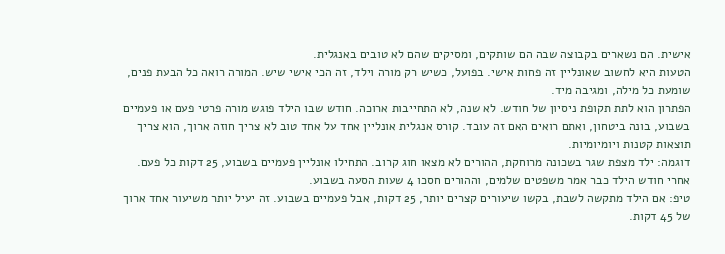אישית. הם נשארים בקבוצה שבה הם שותקים, ומסיקים שהם לא טובים באנגלית.
הטעות היא לחשוב שאונליין זה פחות אישי. בפועל, כשיש רק מורה וילד, זה הכי אישי שיש. המורה רואה כל הבעת פנים, שומעת כל מילה, ומגיבה מיד.
הפתרון הוא לתת תקופת ניסיון של חודש. לא שנה, לא התחייבות ארוכה. חודש שבו הילד פוגש מורה פרטי פעם או פעמיים בשבוע, בונה ביטחון, ואתם רואים האם זה עובד. קורס אנגלית אונליין אחד על אחד טוב לא צריך חוזה ארוך, הוא צריך תוצאות קטנות ויומיומיות.
דוגמה: ילד מצפת שגר בשכונה מרוחקת, ההורים לא מצאו חוג קרוב. התחילו אונליין פעמיים בשבוע, 25 דקות כל פעם. אחרי חודש הילד כבר אמר משפטים שלמים, וההורים חסכו 4 שעות הסעה בשבוע.
טיפ: אם הילד מתקשה לשבת, בקשו שיעורים קצרים יותר, 25 דקות, אבל פעמיים בשבוע. זה יעיל יותר משיעור אחד ארוך של 45 דקות.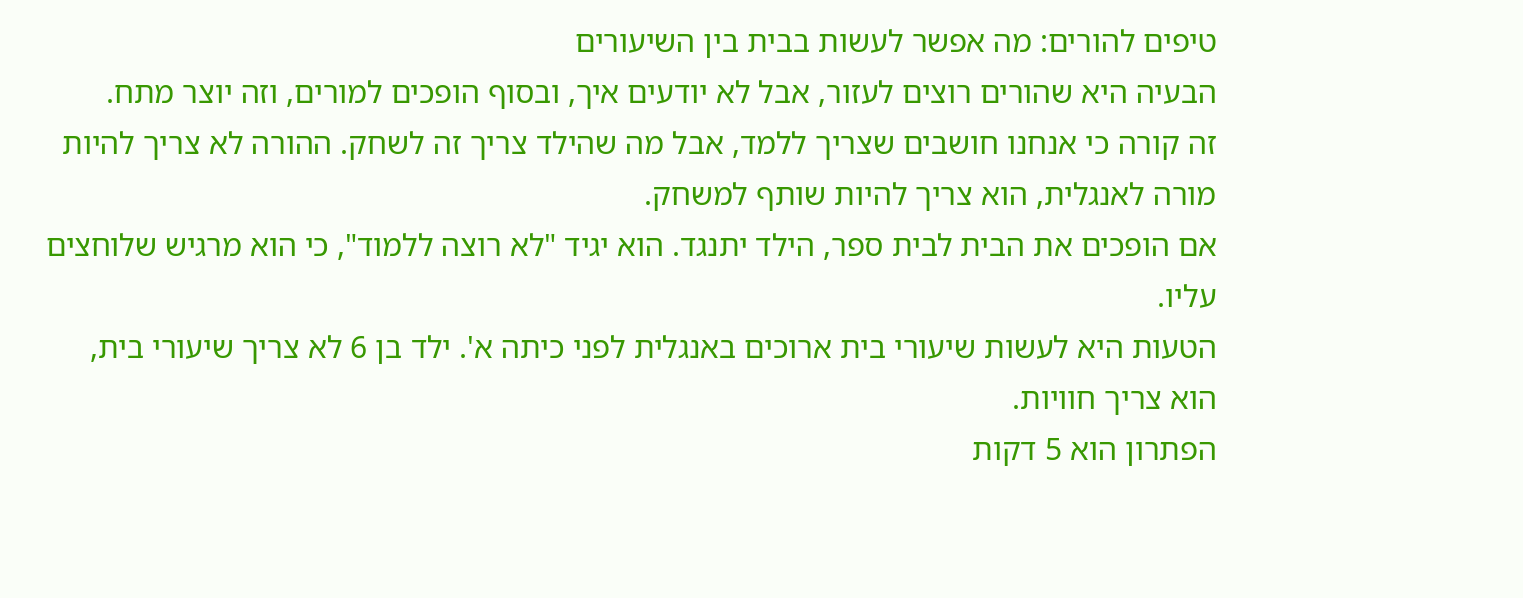טיפים להורים: מה אפשר לעשות בבית בין השיעורים
הבעיה היא שהורים רוצים לעזור, אבל לא יודעים איך, ובסוף הופכים למורים, וזה יוצר מתח.
זה קורה כי אנחנו חושבים שצריך ללמד, אבל מה שהילד צריך זה לשחק. ההורה לא צריך להיות מורה לאנגלית, הוא צריך להיות שותף למשחק.
אם הופכים את הבית לבית ספר, הילד יתנגד. הוא יגיד "לא רוצה ללמוד", כי הוא מרגיש שלוחצים עליו.
הטעות היא לעשות שיעורי בית ארוכים באנגלית לפני כיתה א'. ילד בן 6 לא צריך שיעורי בית, הוא צריך חוויות.
הפתרון הוא 5 דקות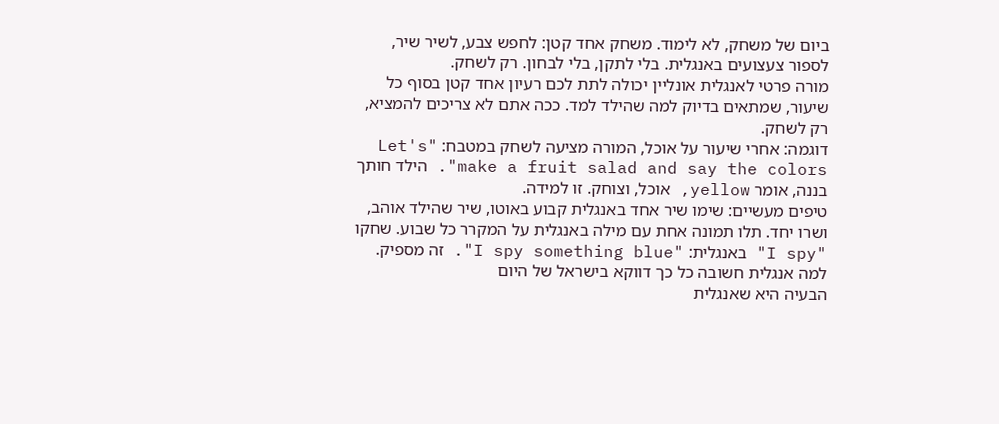ביום של משחק, לא לימוד. משחק אחד קטן: לחפש צבע, לשיר שיר, לספור צעצועים באנגלית. בלי לתקן, בלי לבחון. רק לשחק.
מורה פרטי לאנגלית אונליין יכולה לתת לכם רעיון אחד קטן בסוף כל שיעור, שמתאים בדיוק למה שהילד למד. ככה אתם לא צריכים להמציא, רק לשחק.
דוגמה: אחרי שיעור על אוכל, המורה מציעה לשחק במטבח: "Let's make a fruit salad and say the colors". הילד חותך בננה, אומר yellow, אוכל, וצוחק. זו למידה.
טיפים מעשיים: שימו שיר אחד באנגלית קבוע באוטו, שיר שהילד אוהב, ושרו יחד. תלו תמונה אחת עם מילה באנגלית על המקרר כל שבוע. שחקו "I spy" באנגלית: "I spy something blue". זה מספיק.
למה אנגלית חשובה כל כך דווקא בישראל של היום
הבעיה היא שאנגלית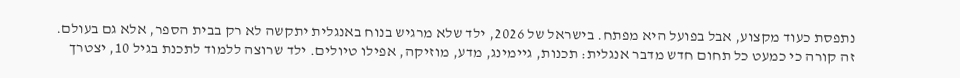נתפסת כעוד מקצוע, אבל בפועל היא מפתח. בישראל של 2026, ילד שלא מרגיש בנוח באנגלית יתקשה לא רק בבית הספר, אלא גם בעולם.
זה קורה כי כמעט כל תחום חדש מדבר אנגלית: תכנות, גיימינג, מדע, מוזיקה, אפילו טיולים. ילד שרוצה ללמוד לתכנת בגיל 10, יצטרך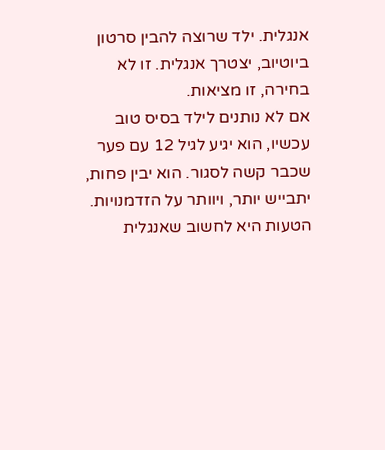אנגלית. ילד שרוצה להבין סרטון ביוטיוב, יצטרך אנגלית. זו לא בחירה, זו מציאות.
אם לא נותנים לילד בסיס טוב עכשיו, הוא יגיע לגיל 12 עם פער שכבר קשה לסגור. הוא יבין פחות, יתבייש יותר, ויוותר על הזדמנויות.
הטעות היא לחשוב שאנגלית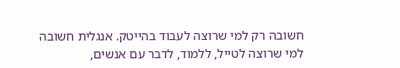חשובה רק למי שרוצה לעבוד בהייטק. אנגלית חשובה למי שרוצה לטייל, ללמוד, לדבר עם אנשים,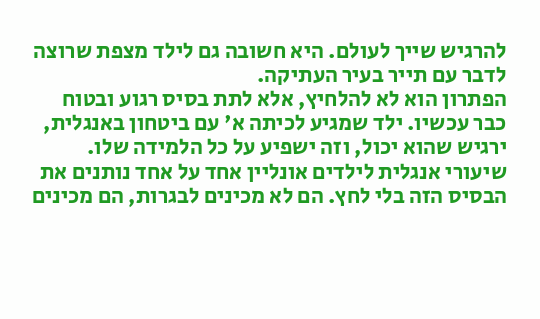להרגיש שייך לעולם. היא חשובה גם לילד מצפת שרוצה לדבר עם תייר בעיר העתיקה.
הפתרון הוא לא להלחיץ, אלא לתת בסיס רגוע ובטוח כבר עכשיו. ילד שמגיע לכיתה א' עם ביטחון באנגלית, ירגיש שהוא יכול, וזה ישפיע על כל הלמידה שלו.
שיעורי אנגלית לילדים אונליין אחד על אחד נותנים את הבסיס הזה בלי לחץ. הם לא מכינים לבגרות, הם מכינים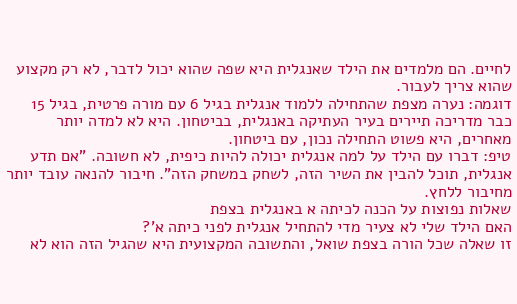לחיים. הם מלמדים את הילד שאנגלית היא שפה שהוא יכול לדבר, לא רק מקצוע שהוא צריך לעבור.
דוגמה: נערה מצפת שהתחילה ללמוד אנגלית בגיל 6 עם מורה פרטית, בגיל 15 כבר מדריכה תיירים בעיר העתיקה באנגלית, בביטחון. היא לא למדה יותר מאחרים, היא פשוט התחילה נכון, עם ביטחון.
טיפ: דברו עם הילד על למה אנגלית יכולה להיות כיפית, לא חשובה. "אם תדע אנגלית, תוכל להבין את השיר הזה, לשחק במשחק הזה". חיבור להנאה עובד יותר מחיבור ללחץ.
שאלות נפוצות על הכנה לכיתה א באנגלית בצפת
האם הילד שלי לא צעיר מדי להתחיל אנגלית לפני כיתה א'?
זו שאלה שכל הורה בצפת שואל, והתשובה המקצועית היא שהגיל הזה הוא לא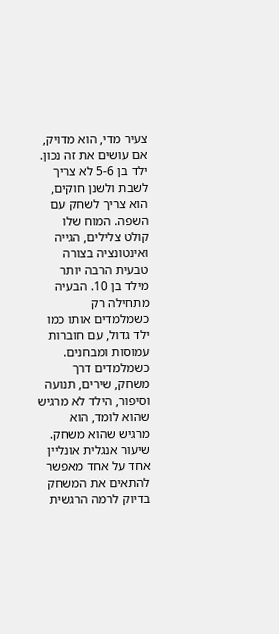צעיר מדי, הוא מדויק, אם עושים את זה נכון. ילד בן 5-6 לא צריך לשבת ולשנן חוקים, הוא צריך לשחק עם השפה. המוח שלו קולט צלילים, הגייה ואינטונציה בצורה טבעית הרבה יותר מילד בן 10. הבעיה מתחילה רק כשמלמדים אותו כמו ילד גדול, עם חוברות עמוסות ומבחנים. כשמלמדים דרך משחק, שירים, תנועה וסיפור, הילד לא מרגיש שהוא לומד, הוא מרגיש שהוא משחק. שיעור אנגלית אונליין אחד על אחד מאפשר להתאים את המשחק בדיוק לרמה הרגשית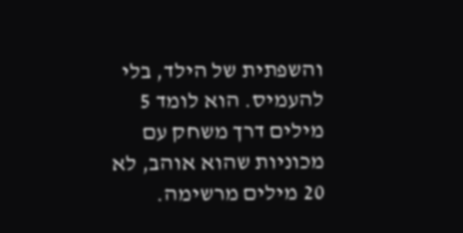והשפתית של הילד, בלי להעמיס. הוא לומד 5 מילים דרך משחק עם מכוניות שהוא אוהב, לא 20 מילים מרשימה.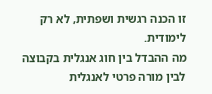זו הכנה רגשית ושפתית, לא רק לימודית.
מה ההבדל בין חוג אנגלית בקבוצה לבין מורה פרטי לאנגלית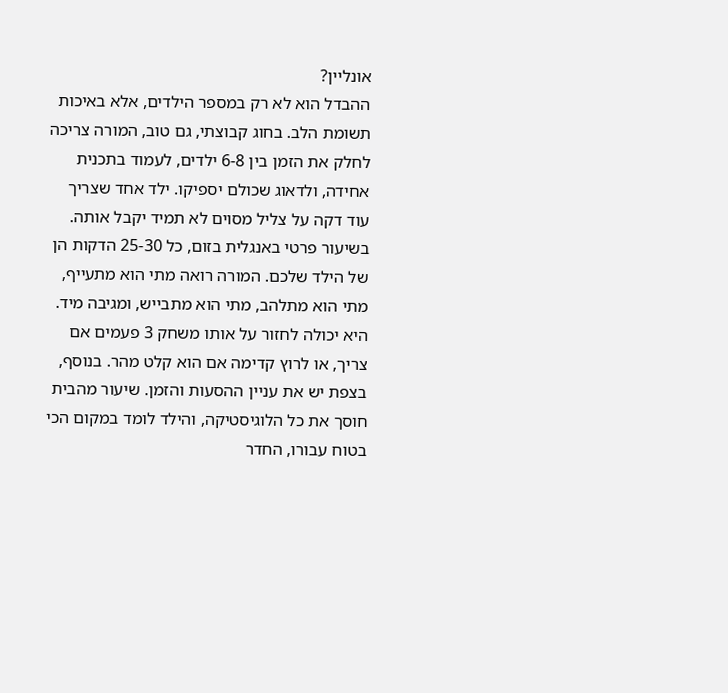אונליין?
ההבדל הוא לא רק במספר הילדים, אלא באיכות תשומת הלב. בחוג קבוצתי, גם טוב, המורה צריכה לחלק את הזמן בין 6-8 ילדים, לעמוד בתכנית אחידה, ולדאוג שכולם יספיקו. ילד אחד שצריך עוד דקה על צליל מסוים לא תמיד יקבל אותה. בשיעור פרטי באנגלית בזום, כל 25-30 הדקות הן של הילד שלכם. המורה רואה מתי הוא מתעייף, מתי הוא מתלהב, מתי הוא מתבייש, ומגיבה מיד. היא יכולה לחזור על אותו משחק 3 פעמים אם צריך, או לרוץ קדימה אם הוא קלט מהר. בנוסף, בצפת יש את עניין ההסעות והזמן. שיעור מהבית חוסך את כל הלוגיסטיקה, והילד לומד במקום הכי בטוח עבורו, החדר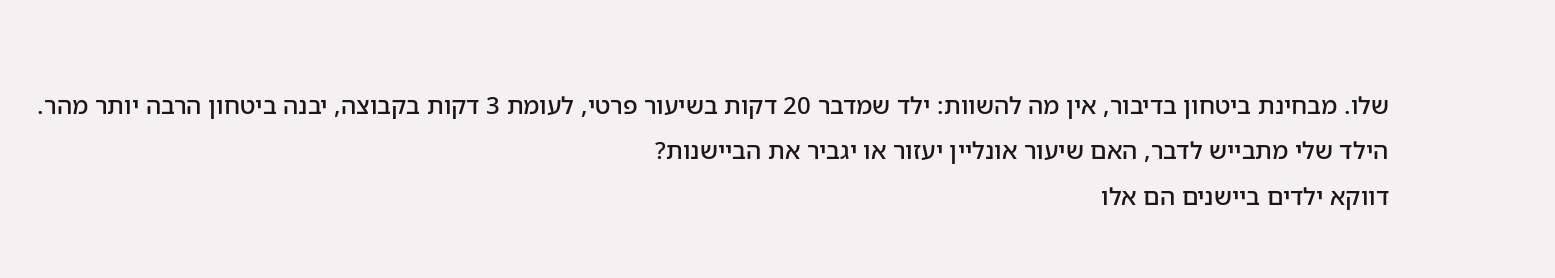שלו. מבחינת ביטחון בדיבור, אין מה להשוות: ילד שמדבר 20 דקות בשיעור פרטי, לעומת 3 דקות בקבוצה, יבנה ביטחון הרבה יותר מהר.
הילד שלי מתבייש לדבר, האם שיעור אונליין יעזור או יגביר את הביישנות?
דווקא ילדים ביישנים הם אלו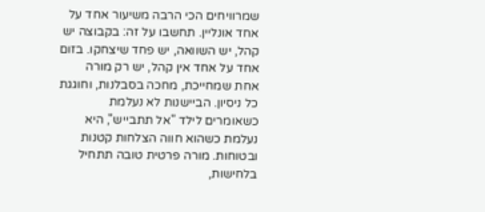שמרוויחים הכי הרבה משיעור אחד על אחד אונליין. תחשבו על זה: בקבוצה יש קהל, יש השוואה, יש פחד שיצחקו. בזום אחד על אחד אין קהל, יש רק מורה אחת שמחייכת, מחכה בסבלנות, וחוגגת כל ניסיון. הביישנות לא נעלמת כשאומרים לילד "אל תתבייש", היא נעלמת כשהוא חווה הצלחות קטנות ובטוחות. מורה פרטית טובה תתחיל בלחישות,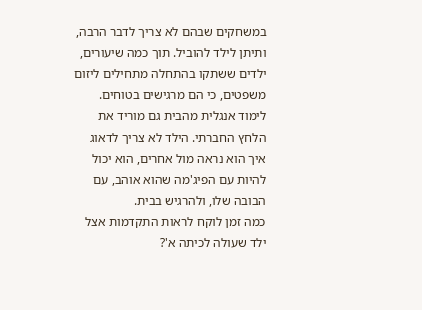במשחקים שבהם לא צריך לדבר הרבה, ותיתן לילד להוביל. תוך כמה שיעורים, ילדים ששתקו בהתחלה מתחילים ליזום משפטים, כי הם מרגישים בטוחים. לימוד אנגלית מהבית גם מוריד את הלחץ החברתי. הילד לא צריך לדאוג איך הוא נראה מול אחרים, הוא יכול להיות עם הפיג'מה שהוא אוהב, עם הבובה שלו, ולהרגיש בבית.
כמה זמן לוקח לראות התקדמות אצל ילד שעולה לכיתה א'?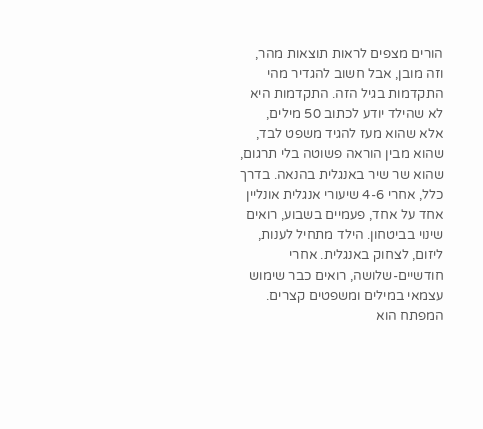הורים מצפים לראות תוצאות מהר, וזה מובן, אבל חשוב להגדיר מהי התקדמות בגיל הזה. התקדמות היא לא שהילד יודע לכתוב 50 מילים, אלא שהוא מעז להגיד משפט לבד, שהוא מבין הוראה פשוטה בלי תרגום, שהוא שר שיר באנגלית בהנאה. בדרך כלל, אחרי 4-6 שיעורי אנגלית אונליין אחד על אחד, פעמיים בשבוע, רואים שינוי בביטחון. הילד מתחיל לענות, ליזום, לצחוק באנגלית. אחרי חודשיים-שלושה, רואים כבר שימוש עצמאי במילים ומשפטים קצרים. המפתח הוא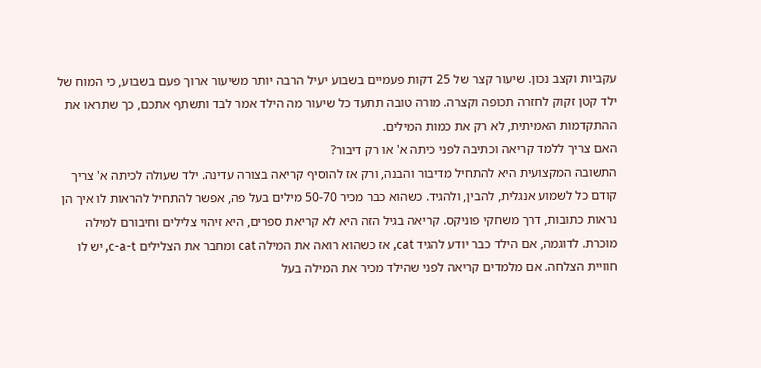עקביות וקצב נכון. שיעור קצר של 25 דקות פעמיים בשבוע יעיל הרבה יותר משיעור ארוך פעם בשבוע, כי המוח של ילד קטן זקוק לחזרה תכופה וקצרה. מורה טובה תתעד כל שיעור מה הילד אמר לבד ותשתף אתכם, כך שתראו את ההתקדמות האמיתית, לא רק את כמות המילים.
האם צריך ללמד קריאה וכתיבה לפני כיתה א' או רק דיבור?
התשובה המקצועית היא להתחיל מדיבור והבנה, ורק אז להוסיף קריאה בצורה עדינה. ילד שעולה לכיתה א' צריך קודם כל לשמוע אנגלית, להבין, ולהגיד. כשהוא כבר מכיר 50-70 מילים בעל פה, אפשר להתחיל להראות לו איך הן נראות כתובות, דרך משחקי פוניקס. קריאה בגיל הזה היא לא קריאת ספרים, היא זיהוי צלילים וחיבורם למילה מוכרת. לדוגמה, אם הילד כבר יודע להגיד cat, אז כשהוא רואה את המילה cat ומחבר את הצלילים c-a-t, יש לו חוויית הצלחה. אם מלמדים קריאה לפני שהילד מכיר את המילה בעל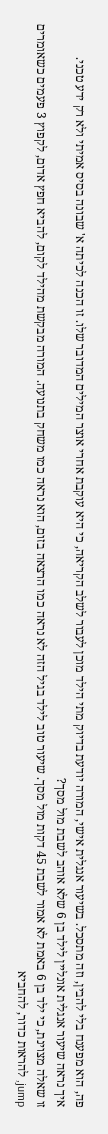פה, הוא מפענח בלי להבין, וזה מתסכל. בשיעור אנגלית אישי, המורה יודעת בדיוק מתי הילד מוכן לעבור לשלב הקריאה, כי היא עוקבת אחרי אוצר המילים המדובר שלו. זו הכנה לכיתה א' שבונה בסיס אמיתי ולא רק ידע טכני.
איך נראה שיעור אנגלית אונליין לילד בן 6 שלא אוהב לשבת מול מסך?
זו שאלה מצוינת, כי ילד בן 6 באמת לא אמור לשבת 45 דקות מול מסך. שיעור טוב לילד בגיל הזה לא נראה כמו הרצאה בזום, הוא נראה כמו משחק בתנועה. המורה מבקשת מהילד לקום, להביא חפץ אדום, לקפוץ 3 פעמים כשאומרים jump, להראות כדור, להחביא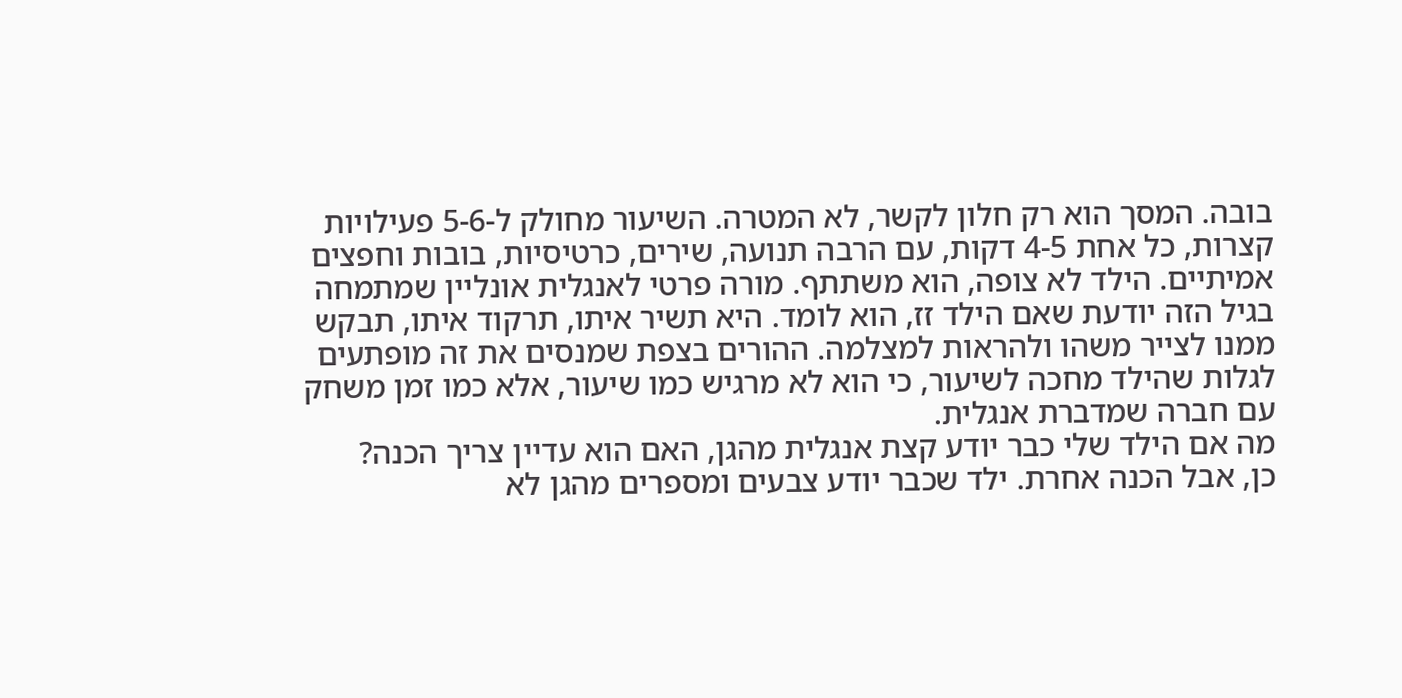בובה. המסך הוא רק חלון לקשר, לא המטרה. השיעור מחולק ל-5-6 פעילויות קצרות, כל אחת 4-5 דקות, עם הרבה תנועה, שירים, כרטיסיות, בובות וחפצים אמיתיים. הילד לא צופה, הוא משתתף. מורה פרטי לאנגלית אונליין שמתמחה בגיל הזה יודעת שאם הילד זז, הוא לומד. היא תשיר איתו, תרקוד איתו, תבקש ממנו לצייר משהו ולהראות למצלמה. ההורים בצפת שמנסים את זה מופתעים לגלות שהילד מחכה לשיעור, כי הוא לא מרגיש כמו שיעור, אלא כמו זמן משחק עם חברה שמדברת אנגלית.
מה אם הילד שלי כבר יודע קצת אנגלית מהגן, האם הוא עדיין צריך הכנה?
כן, אבל הכנה אחרת. ילד שכבר יודע צבעים ומספרים מהגן לא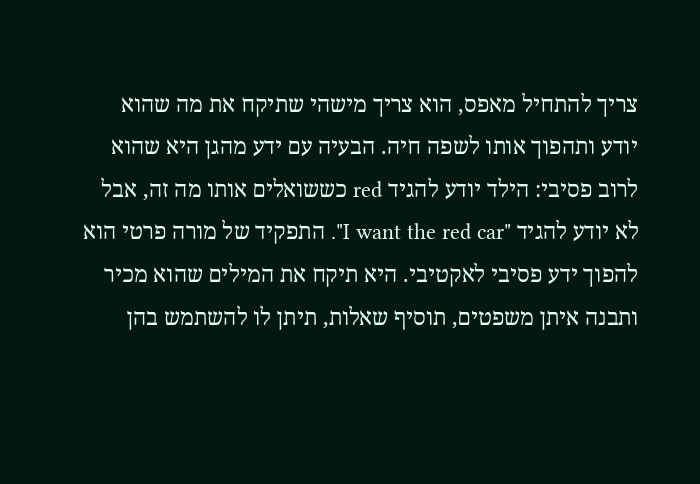צריך להתחיל מאפס, הוא צריך מישהי שתיקח את מה שהוא יודע ותהפוך אותו לשפה חיה. הבעיה עם ידע מהגן היא שהוא לרוב פסיבי: הילד יודע להגיד red כששואלים אותו מה זה, אבל לא יודע להגיד "I want the red car". התפקיד של מורה פרטי הוא להפוך ידע פסיבי לאקטיבי. היא תיקח את המילים שהוא מכיר ותבנה איתן משפטים, תוסיף שאלות, תיתן לו להשתמש בהן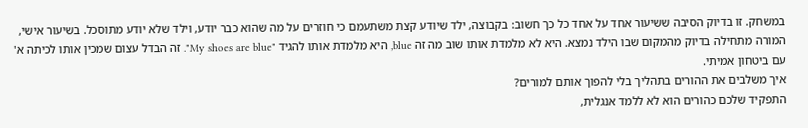במשחק. זו בדיוק הסיבה ששיעור אחד על אחד כל כך חשוב: בקבוצה, ילד שיודע קצת משתעמם כי חוזרים על מה שהוא כבר יודע, וילד שלא יודע מתוסכל. בשיעור אישי, המורה מתחילה בדיוק מהמקום שבו הילד נמצא. היא לא מלמדת אותו שוב מה זה blue, היא מלמדת אותו להגיד "My shoes are blue". זה הבדל עצום שמכין אותו לכיתה א' עם ביטחון אמיתי.
איך משלבים את ההורים בתהליך בלי להפוך אותם למורים?
התפקיד שלכם כהורים הוא לא ללמד אנגלית,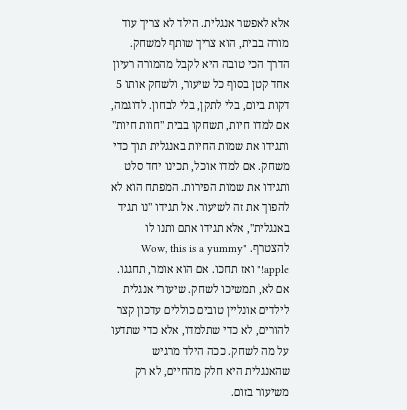אלא לאפשר אנגלית. הילד לא צריך עוד מורה בבית, הוא צריך שותף למשחק. הדרך הכי טובה היא לקבל מהמורה רעיון אחד קטן בסוף כל שיעור, ולשחק אותו 5 דקות ביום, בלי לתקן, בלי לבחון. לדוגמה, אם למדו חיות, תשחקו בבית "חוות חיות" ותגידו את שמות החיות באנגלית תוך כדי משחק. אם למדו אוכל, תכינו יחד סלט ותגידו את שמות הפירות. המפתח הוא לא להפוך את זה לשיעור. אל תגידו "נו תגיד באנגלית", אלא תגידו אתם ותנו לו להצטרף. "Wow, this is a yummy apple!" ואז תחכו. אם הוא אומר, תחגגו. אם לא, תמשיכו לשחק. שיעורי אנגלית לילדים אונליין טובים כוללים עדכון קצר להורים, לא כדי שתלמדו, אלא כדי שתדעו על מה לשחק. ככה הילד מרגיש שהאנגלית היא חלק מהחיים, לא רק משיעור בזום.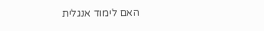האם לימוד אנגלית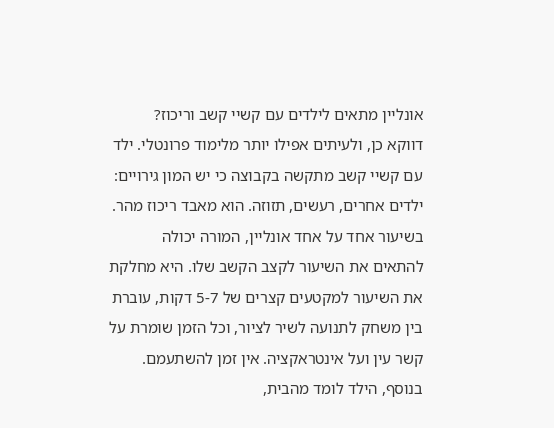אונליין מתאים לילדים עם קשיי קשב וריכוז?
דווקא כן, ולעיתים אפילו יותר מלימוד פרונטלי. ילד עם קשיי קשב מתקשה בקבוצה כי יש המון גירויים: ילדים אחרים, רעשים, תזוזה. הוא מאבד ריכוז מהר. בשיעור אחד על אחד אונליין, המורה יכולה להתאים את השיעור לקצב הקשב שלו. היא מחלקת את השיעור למקטעים קצרים של 5-7 דקות, עוברת בין משחק לתנועה לשיר לציור, וכל הזמן שומרת על קשר עין ועל אינטראקציה. אין זמן להשתעמם. בנוסף, הילד לומד מהבית,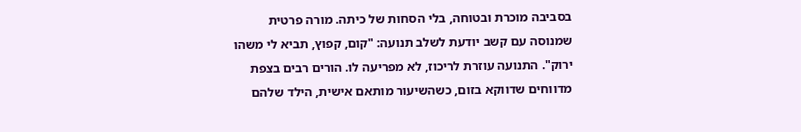בסביבה מוכרת ובטוחה, בלי הסחות של כיתה. מורה פרטית שמנוסה עם קשב יודעת לשלב תנועה: "קום, קפוץ, תביא לי משהו ירוק". התנועה עוזרת לריכוז, לא מפריעה לו. הורים רבים בצפת מדווחים שדווקא בזום, כשהשיעור מותאם אישית, הילד שלהם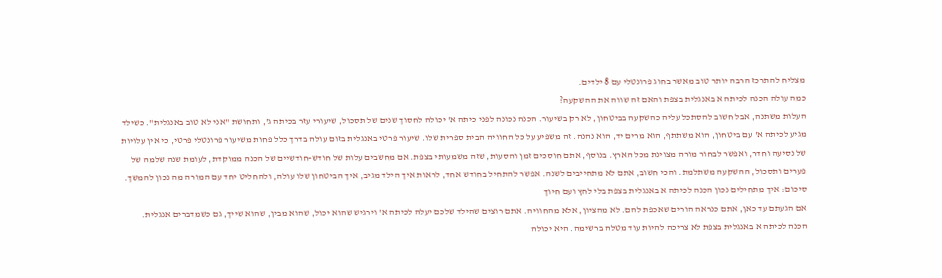מצליח להתרכז הרבה יותר טוב מאשר בחוג פרונטלי עם 8 ילדים.
כמה עולה הכנה לכיתה א באנגלית בצפת והאם זה שווה את ההשקעה?
העלות משתנה, אבל חשוב להסתכל עליה כהשקעה בביטחון, לא רק בשיעור. הכנה נכונה לפני כיתה א' יכולה לחסוך שנים של תסכול, שיעורי עזר בכיתה ג', ותחושת "אני לא טוב באנגלית". כשילד מגיע לכיתה א' עם ביטחון, הוא משתתף, הוא מרים יד, הוא נהנה. זה משפיע על כל החוויה הבית ספרית שלו. שיעור פרטי באנגלית בזום עולה בדרך כלל פחות משיעור פרונטלי פרטי, כי אין עלויות של נסיעה וחדר, ואפשר לבחור מורה מצוינת מכל הארץ. בנוסף, אתם חוסכים זמן והסעות, שזה משמעותי בצפת. אם מחשבים עלות של חודש-חודשיים של הכנה ממוקדת, לעומת שנה שלמה של פערים ותסכול, ההשקעה משתלמת. והכי חשוב, אתם לא מתחייבים לשנה. אפשר להתחיל בחודש אחד, לראות איך הילד מגיב, איך הביטחון שלו עולה, ולהחליט יחד עם המורה מה נכון להמשך.
סיכום: איך מתחילים נכון הכנה לכיתה א באנגלית בצפת בלי לחץ ועם חיוך
אם הגעתם עד כאן, אתם כנראה הורים שאכפת להם. לא מהציון, אלא מהחוויה. אתם רוצים שהילד שלכם יעלה לכיתה א' וירגיש שהוא יכול, שהוא מבין, שהוא שייך, גם כשמדברים אנגלית.
הכנה לכיתה א באנגלית בצפת לא צריכה להיות עוד מטלה ברשימה. היא יכולה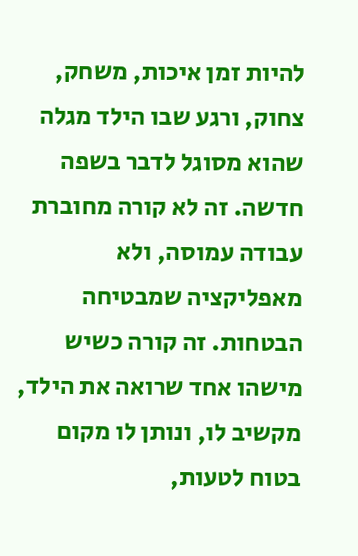להיות זמן איכות, משחק, צחוק, ורגע שבו הילד מגלה שהוא מסוגל לדבר בשפה חדשה. זה לא קורה מחוברת עבודה עמוסה, ולא מאפליקציה שמבטיחה הבטחות. זה קורה כשיש מישהו אחד שרואה את הילד, מקשיב לו, ונותן לו מקום בטוח לטעות,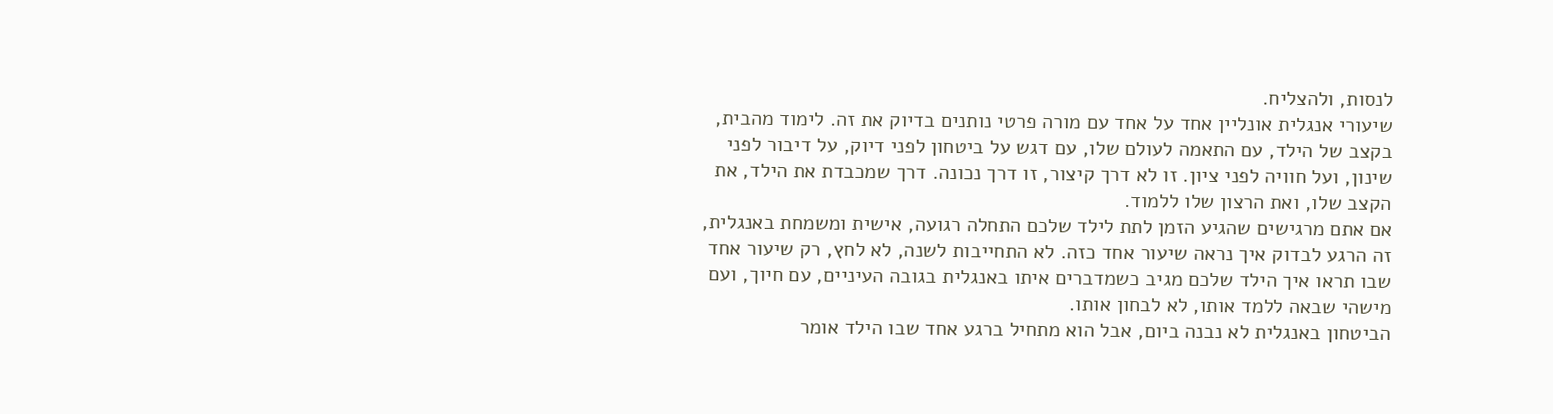לנסות, ולהצליח.
שיעורי אנגלית אונליין אחד על אחד עם מורה פרטי נותנים בדיוק את זה. לימוד מהבית, בקצב של הילד, עם התאמה לעולם שלו, עם דגש על ביטחון לפני דיוק, על דיבור לפני שינון, ועל חוויה לפני ציון. זו לא דרך קיצור, זו דרך נכונה. דרך שמכבדת את הילד, את הקצב שלו, ואת הרצון שלו ללמוד.
אם אתם מרגישים שהגיע הזמן לתת לילד שלכם התחלה רגועה, אישית ומשמחת באנגלית, זה הרגע לבדוק איך נראה שיעור אחד כזה. לא התחייבות לשנה, לא לחץ, רק שיעור אחד שבו תראו איך הילד שלכם מגיב כשמדברים איתו באנגלית בגובה העיניים, עם חיוך, ועם מישהי שבאה ללמד אותו, לא לבחון אותו.
הביטחון באנגלית לא נבנה ביום, אבל הוא מתחיל ברגע אחד שבו הילד אומר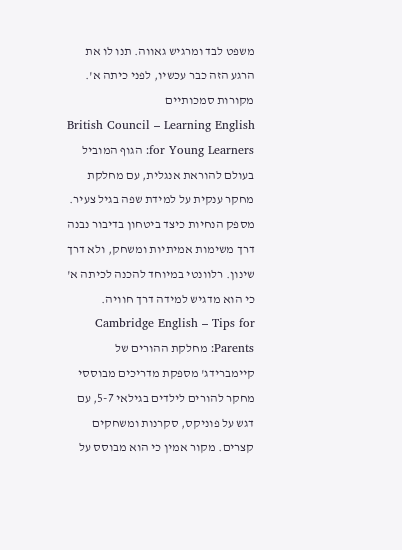משפט לבד ומרגיש גאווה. תנו לו את הרגע הזה כבר עכשיו, לפני כיתה א'.
מקורות סמכותיים
British Council – Learning English for Young Learners: הגוף המוביל בעולם להוראת אנגלית, עם מחלקת מחקר ענקית על למידת שפה בגיל צעיר. מספק הנחיות כיצד ביטחון בדיבור נבנה דרך משימות אמיתיות ומשחק, ולא דרך שינון. רלוונטי במיוחד להכנה לכיתה א' כי הוא מדגיש למידה דרך חוויה.
Cambridge English – Tips for Parents: מחלקת ההורים של קיימברידג' מספקת מדריכים מבוססי מחקר להורים לילדים בגילאי 5-7, עם דגש על פוניקס, סקרנות ומשחקים קצרים. מקור אמין כי הוא מבוסס על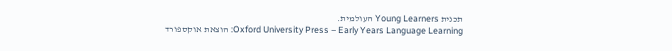תכנית Young Learners העולמית.
Oxford University Press – Early Years Language Learning: הוצאת אוקספורד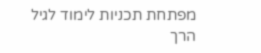מפתחת תכניות לימוד לגיל הרך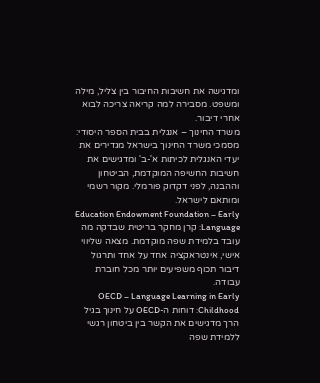ומדגישה את חשיבות החיבור בין צליל, מילה ומשפט. מסבירה למה קריאה צריכה לבוא אחרי דיבור.
משרד החינוך – אנגלית בבית הספר היסודי: מסמכי משרד החינוך בישראל מגדירים את יעדי האנגלית לכיתות א'-ב' ומדגישים את חשיבות החשיפה המוקדמת, הביטחון וההבנה, לפני דקדוק פורמלי. מקור רשמי ומותאם לישראל.
Education Endowment Foundation – Early Language: קרן מחקר בריטית שבדקה מה עובד בלמידת שפה מוקדמת. מצאה שליווי אישי, אינטראקציה אחד על אחד ותרגול דיבור תכוף משפיעים יותר מכל חוברת עבודה.
OECD – Language Learning in Early Childhood: דוחות ה-OECD על חינוך בגיל הרך מדגישים את הקשר בין ביטחון רגשי ללמידת שפה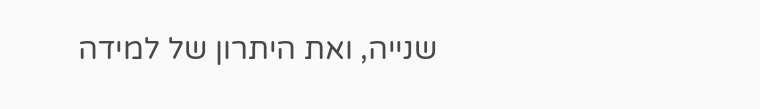שנייה, ואת היתרון של למידה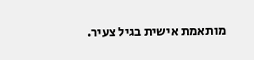מותאמת אישית בגיל צעיר.